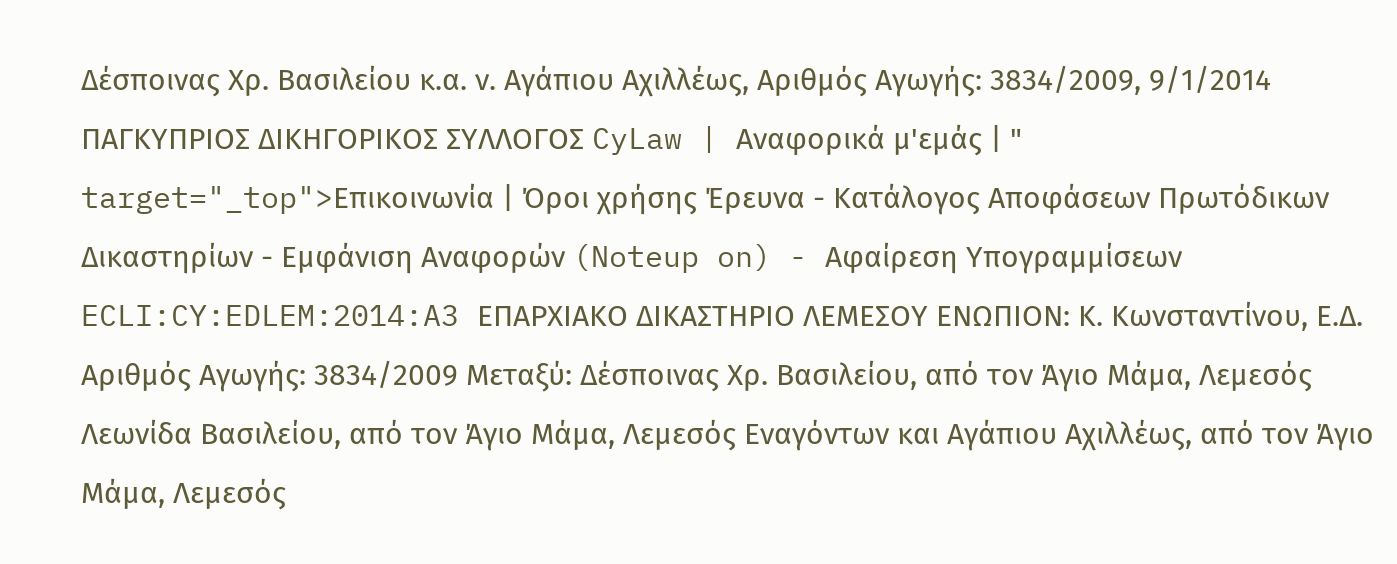Δέσποινας Χρ. Βασιλείου κ.α. ν. Αγάπιου Αχιλλέως, Αριθμός Αγωγής: 3834/2009, 9/1/2014 ΠΑΓΚΥΠΡΙΟΣ ΔΙΚΗΓΟΡΙΚΟΣ ΣΥΛΛΟΓΟΣ CyLaw | Αναφορικά μ'εμάς | " target="_top">Επικοινωνία | Όροι χρήσης Έρευνα - Κατάλογος Αποφάσεων Πρωτόδικων Δικαστηρίων - Εμφάνιση Αναφορών (Noteup on) - Αφαίρεση Υπογραμμίσεων ECLI:CY:EDLEM:2014:A3 ΕΠΑΡΧΙΑΚΟ ΔΙΚΑΣΤΗΡΙΟ ΛΕΜΕΣΟΥ ΕΝΩΠΙΟΝ: Κ. Κωνσταντίνου, Ε.Δ. Αριθμός Αγωγής: 3834/2009 Μεταξύ: Δέσποινας Χρ. Βασιλείου, από τον Άγιο Μάμα, Λεμεσός Λεωνίδα Βασιλείου, από τον Άγιο Μάμα, Λεμεσός Εναγόντων και Αγάπιου Αχιλλέως, από τον Άγιο Μάμα, Λεμεσός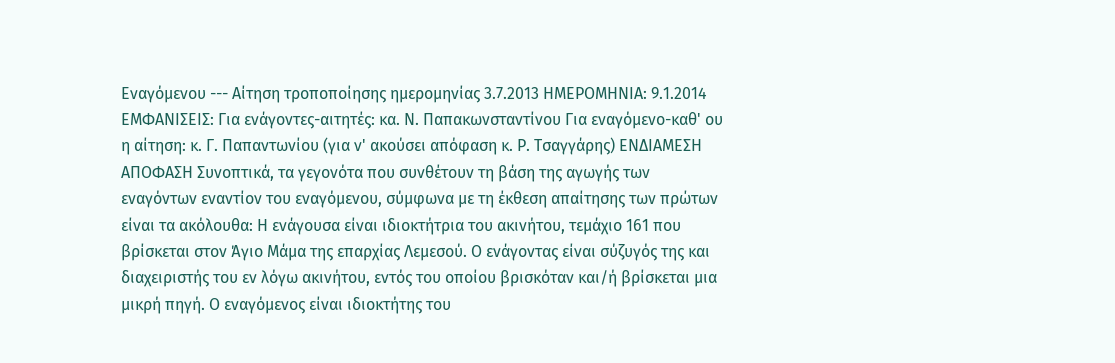Εναγόμενου --- Αίτηση τροποποίησης ημερομηνίας 3.7.2013 ΗΜΕΡΟΜΗΝΙΑ: 9.1.2014 ΕΜΦΑΝΙΣΕΙΣ: Για ενάγοντες-αιτητές: κα. Ν. Παπακωνσταντίνου Για εναγόμενο-καθ' ου η αίτηση: κ. Γ. Παπαντωνίου (για ν' ακούσει απόφαση κ. Ρ. Τσαγγάρης) ΕΝΔΙΑΜΕΣΗ ΑΠΟΦΑΣΗ Συνοπτικά, τα γεγονότα που συνθέτουν τη βάση της αγωγής των εναγόντων εναντίον του εναγόμενου, σύμφωνα με τη έκθεση απαίτησης των πρώτων είναι τα ακόλουθα: Η ενάγουσα είναι ιδιοκτήτρια του ακινήτου, τεμάχιο 161 που βρίσκεται στον Άγιο Μάμα της επαρχίας Λεμεσού. Ο ενάγοντας είναι σύζυγός της και διαχειριστής του εν λόγω ακινήτου, εντός του οποίου βρισκόταν και/ή βρίσκεται μια μικρή πηγή. Ο εναγόμενος είναι ιδιοκτήτης του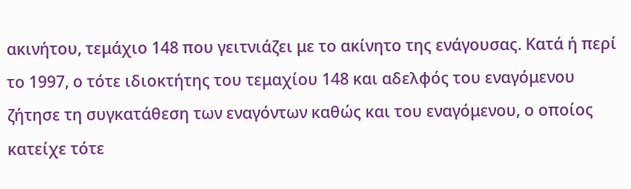ακινήτου, τεμάχιο 148 που γειτνιάζει με το ακίνητο της ενάγουσας. Κατά ή περί το 1997, ο τότε ιδιοκτήτης του τεμαχίου 148 και αδελφός του εναγόμενου ζήτησε τη συγκατάθεση των εναγόντων καθώς και του εναγόμενου, ο οποίος κατείχε τότε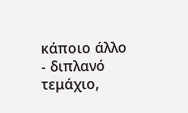κάποιο άλλο - διπλανό τεμάχιο,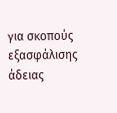για σκοπούς εξασφάλισης άδειας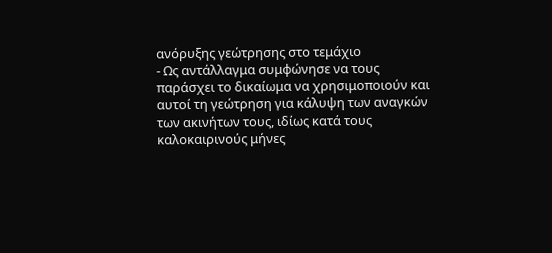ανόρυξης γεώτρησης στο τεμάχιο
- Ως αντάλλαγμα συμφώνησε να τους παράσχει το δικαίωμα να χρησιμοποιούν και αυτοί τη γεώτρηση για κάλυψη των αναγκών των ακινήτων τους, ιδίως κατά τους καλοκαιρινούς μήνες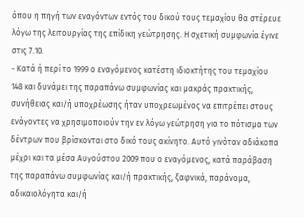όπου η πηγή των εναγόντων εντός του δικού τους τεμαχίου θα στέρευε λόγω της λειτουργίας της επίδικη γεώτρησης. Η σχετική συμφωνία έγινε στις 7.10.
- Κατά ή περί το 1999 ο εναγόμενος κατέστη ιδιοκτήτης του τεμαχίου 148 και δυνάμει της παραπάνω συμφωνίας και μακράς πρακτικής, συνήθειας και/ή υποχρέωσης ήταν υποχρεωμένος να επιτρέπει στους ενάγοντες να χρησιμοποιούν την εν λόγω γεώτρηση για το πότισμα των δέντρων που βρίσκονται στο δικό τους ακίνητο. Αυτό γινόταν αδιάκοπα μέχρι και τα μέσα Αυγούστου 2009 που ο εναγόμενος, κατά παράβαση της παραπάνω συμφωνίας και/ή πρακτικής, ξαφνικά, παράνομα, αδικαιολόγητα και/ή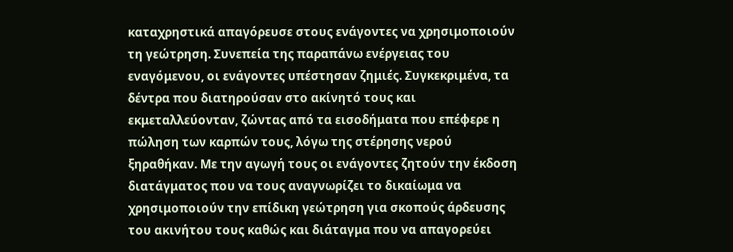καταχρηστικά απαγόρευσε στους ενάγοντες να χρησιμοποιούν τη γεώτρηση. Συνεπεία της παραπάνω ενέργειας του εναγόμενου, οι ενάγοντες υπέστησαν ζημιές. Συγκεκριμένα, τα δέντρα που διατηρούσαν στο ακίνητό τους και εκμεταλλεύονταν, ζώντας από τα εισοδήματα που επέφερε η πώληση των καρπών τους, λόγω της στέρησης νερού ξηραθήκαν. Με την αγωγή τους οι ενάγοντες ζητούν την έκδοση διατάγματος που να τους αναγνωρίζει το δικαίωμα να χρησιμοποιούν την επίδικη γεώτρηση για σκοπούς άρδευσης του ακινήτου τους καθώς και διάταγμα που να απαγορεύει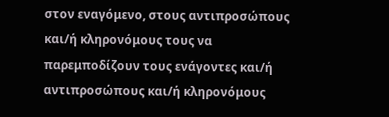στον εναγόμενο, στους αντιπροσώπους και/ή κληρονόμους τους να παρεμποδίζουν τους ενάγοντες και/ή αντιπροσώπους και/ή κληρονόμους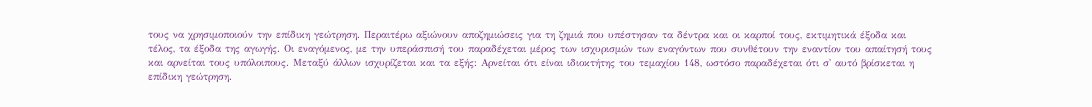τους να χρησιμοποιούν την επίδικη γεώτρηση. Περαιτέρω αξιώνουν αποζημιώσεις για τη ζημιά που υπέστησαν τα δέντρα και οι καρποί τους, εκτιμητικά έξοδα και τέλος, τα έξοδα της αγωγής. Οι εναγόμενος, με την υπεράσπισή του παραδέχεται μέρος των ισχυρισμών των εναγόντων που συνθέτουν την εναντίον του απαίτησή τους και αρνείται τους υπόλοιπους. Μεταξύ άλλων ισχυρίζεται και τα εξής: Αρνείται ότι είναι ιδιοκτήτης του τεμαχίου 148, ωστόσο παραδέχεται ότι σ' αυτό βρίσκεται η επίδικη γεώτρηση.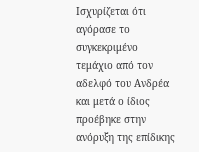Ισχυρίζεται ότι αγόρασε το συγκεκριμένο τεμάχιο από τον αδελφό του Ανδρέα και μετά ο ίδιος προέβηκε στην ανόρυξη της επίδικης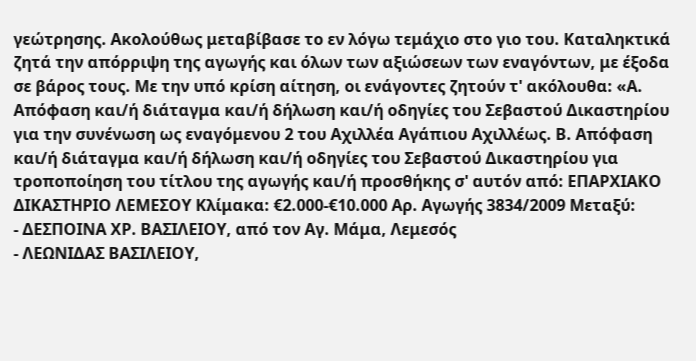γεώτρησης. Ακολούθως μεταβίβασε το εν λόγω τεμάχιο στο γιο του. Καταληκτικά ζητά την απόρριψη της αγωγής και όλων των αξιώσεων των εναγόντων, με έξοδα σε βάρος τους. Με την υπό κρίση αίτηση, οι ενάγοντες ζητούν τ' ακόλουθα: «Α. Απόφαση και/ή διάταγμα και/ή δήλωση και/ή οδηγίες του Σεβαστού Δικαστηρίου για την συνένωση ως εναγόμενου 2 του Αχιλλέα Αγάπιου Αχιλλέως. Β. Απόφαση και/ή διάταγμα και/ή δήλωση και/ή οδηγίες του Σεβαστού Δικαστηρίου για τροποποίηση του τίτλου της αγωγής και/ή προσθήκης σ' αυτόν από: ΕΠΑΡΧΙΑΚΟ ΔΙΚΑΣΤΗΡΙΟ ΛΕΜΕΣΟΥ Κλίμακα: €2.000-€10.000 Αρ. Αγωγής 3834/2009 Μεταξύ:
- ΔΕΣΠΟΙΝΑ ΧΡ. ΒΑΣΙΛΕΙΟΥ, από τον Αγ. Μάμα, Λεμεσός
- ΛΕΩΝΙΔΑΣ ΒΑΣΙΛΕΙΟΥ,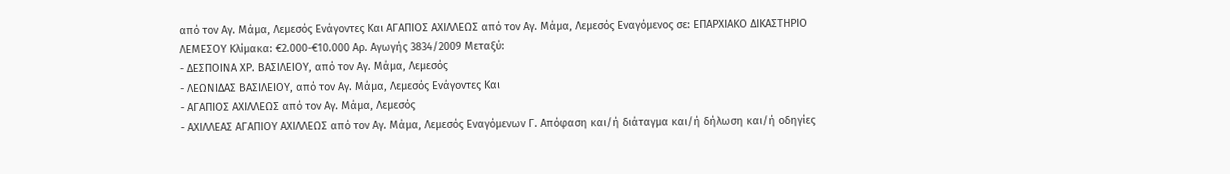από τον Αγ. Μάμα, Λεμεσός Ενάγοντες Και ΑΓΑΠΙΟΣ ΑΧΙΛΛΕΩΣ από τον Αγ. Μάμα, Λεμεσός Εναγόμενος σε: ΕΠΑΡΧΙΑΚΟ ΔΙΚΑΣΤΗΡΙΟ ΛΕΜΕΣΟΥ Κλίμακα: €2.000-€10.000 Αρ. Αγωγής 3834/2009 Μεταξύ:
- ΔΕΣΠΟΙΝΑ ΧΡ. ΒΑΣΙΛΕΙΟΥ, από τον Αγ. Μάμα, Λεμεσός
- ΛΕΩΝΙΔΑΣ ΒΑΣΙΛΕΙΟΥ, από τον Αγ. Μάμα, Λεμεσός Ενάγοντες Και
- ΑΓΑΠΙΟΣ ΑΧΙΛΛΕΩΣ από τον Αγ. Μάμα, Λεμεσός
- ΑΧΙΛΛΕΑΣ ΑΓΑΠΙΟΥ ΑΧΙΛΛΕΩΣ από τον Αγ. Μάμα, Λεμεσός Εναγόμενων Γ. Απόφαση και/ή διάταγμα και/ή δήλωση και/ή οδηγίες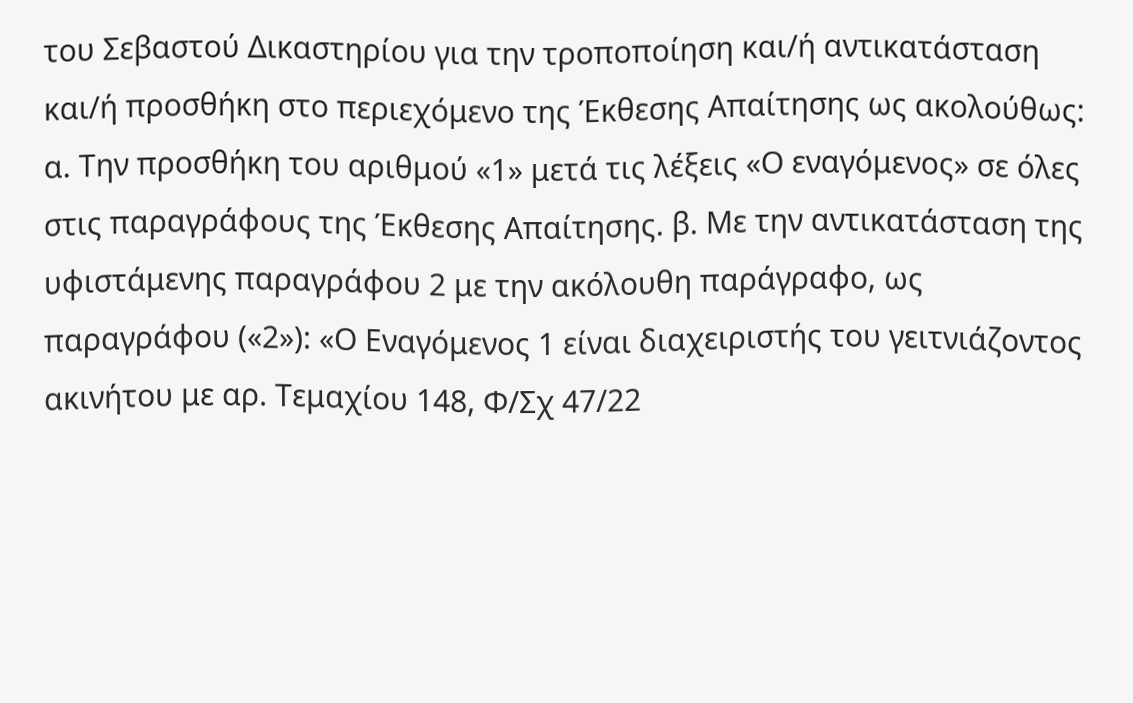του Σεβαστού Δικαστηρίου για την τροποποίηση και/ή αντικατάσταση και/ή προσθήκη στο περιεχόμενο της Έκθεσης Απαίτησης ως ακολούθως: α. Την προσθήκη του αριθμού «1» μετά τις λέξεις «Ο εναγόμενος» σε όλες στις παραγράφους της Έκθεσης Απαίτησης. β. Με την αντικατάσταση της υφιστάμενης παραγράφου 2 με την ακόλουθη παράγραφο, ως παραγράφου («2»): «Ο Εναγόμενος 1 είναι διαχειριστής του γειτνιάζοντος ακινήτου με αρ. Τεμαχίου 148, Φ/Σχ 47/22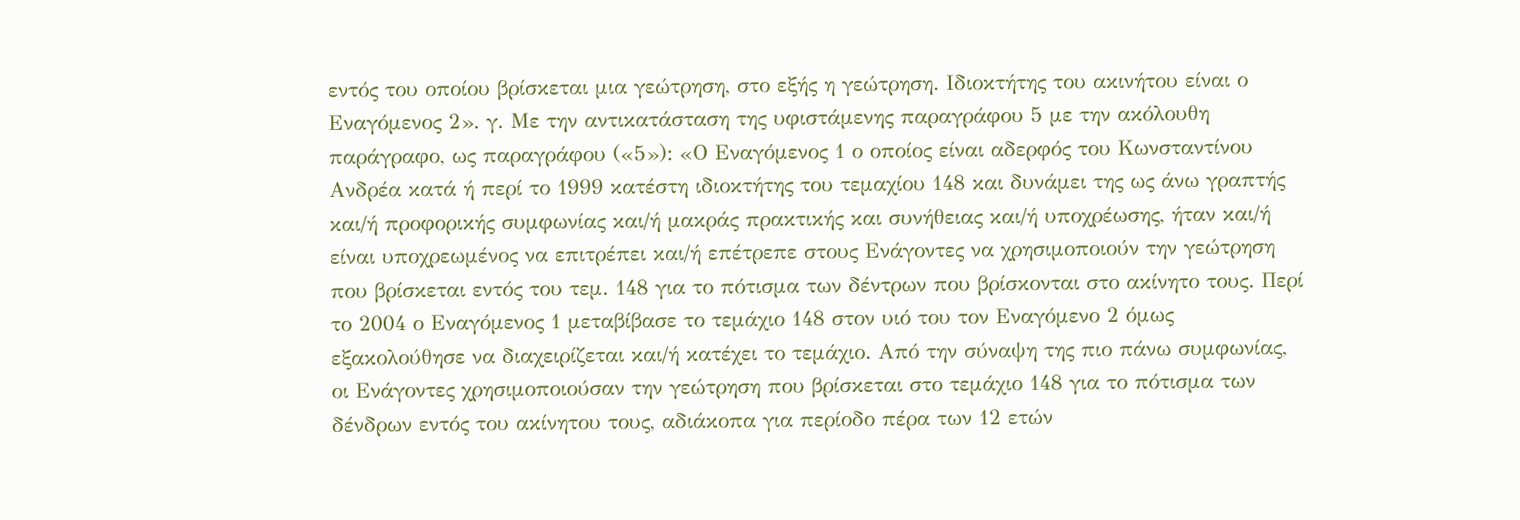εντός του οποίου βρίσκεται μια γεώτρηση, στο εξής η γεώτρηση. Ιδιοκτήτης του ακινήτου είναι ο Εναγόμενος 2». γ. Με την αντικατάσταση της υφιστάμενης παραγράφου 5 με την ακόλουθη παράγραφο, ως παραγράφου («5»): «Ο Εναγόμενος 1 ο οποίος είναι αδερφός του Κωνσταντίνου Ανδρέα κατά ή περί το 1999 κατέστη ιδιοκτήτης του τεμαχίου 148 και δυνάμει της ως άνω γραπτής και/ή προφορικής συμφωνίας και/ή μακράς πρακτικής και συνήθειας και/ή υποχρέωσης, ήταν και/ή είναι υποχρεωμένος να επιτρέπει και/ή επέτρεπε στους Ενάγοντες να χρησιμοποιούν την γεώτρηση που βρίσκεται εντός του τεμ. 148 για το πότισμα των δέντρων που βρίσκονται στο ακίνητο τους. Περί το 2004 ο Εναγόμενος 1 μεταβίβασε το τεμάχιο 148 στον υιό του τον Εναγόμενο 2 όμως εξακολούθησε να διαχειρίζεται και/ή κατέχει το τεμάχιο. Από την σύναψη της πιο πάνω συμφωνίας, οι Ενάγοντες χρησιμοποιούσαν την γεώτρηση που βρίσκεται στο τεμάχιο 148 για το πότισμα των δένδρων εντός του ακίνητου τους, αδιάκοπα για περίοδο πέρα των 12 ετών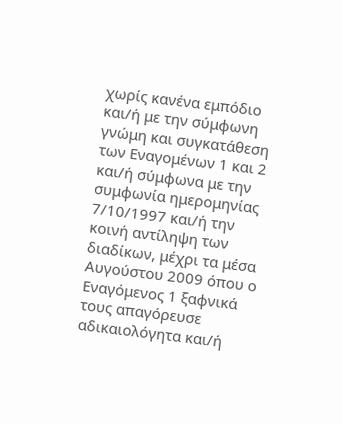χωρίς κανένα εμπόδιο και/ή με την σύμφωνη γνώμη και συγκατάθεση των Εναγομένων 1 και 2 και/ή σύμφωνα με την συμφωνία ημερομηνίας 7/10/1997 και/ή την κοινή αντίληψη των διαδίκων, μέχρι τα μέσα Αυγούστου 2009 όπου ο Εναγόμενος 1 ξαφνικά τους απαγόρευσε αδικαιολόγητα και/ή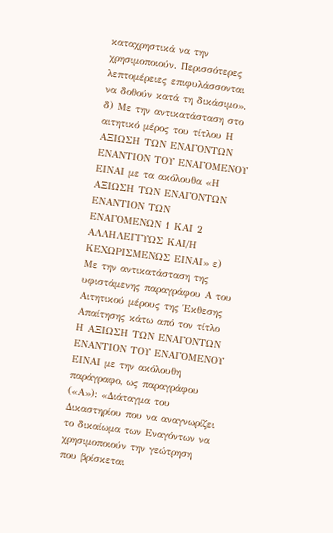καταχρηστικά να την χρησιμοποιούν. Περισσότερες λεπτομέρειες επιφυλάσσονται να δοθούν κατά τη δικάσιμο». δ) Με την αντικατάσταση στο αιτητικό μέρος του τίτλου Η ΑΞΙΩΣΗ ΤΩΝ ΕΝΑΓΟΝΤΩΝ ΕΝΑΝΤΙΟΝ ΤΟΥ ΕΝΑΓΟΜΕΝΟΥ ΕΙΝΑΙ με τα ακόλουθα «Η ΑΞΙΩΣΗ ΤΩΝ ΕΝΑΓΟΝΤΩΝ ΕΝΑΝΤΙΟΝ ΤΩΝ ΕΝΑΓΟΜΕΝΩΝ 1 ΚΑΙ 2 ΑΛΛΗΛΕΓΓΥΩΣ ΚΑΙ/Η ΚΕΧΩΡΙΣΜΕΝΩΣ ΕΙΝΑΙ» ε) Με την αντικατάσταση της υφιστάμενης παραγράφου Α του Αιτητικού μέρους της Έκθεσης Απαίτησης κάτω από τον τίτλο Η ΑΞΙΩΣΗ ΤΩΝ ΕΝΑΓΟΝΤΩΝ ΕΝΑΝΤΙΟΝ ΤΟΥ ΕΝΑΓΟΜΕΝΟΥ ΕΙΝΑΙ με την ακόλουθη παράγραφο, ως παραγράφου («Α»): «Διάταγμα του Δικαστηρίου που να αναγνωρίζει το δικαίωμα των Εναγόντων να χρησιμοποιούν την γεώτρηση που βρίσκεται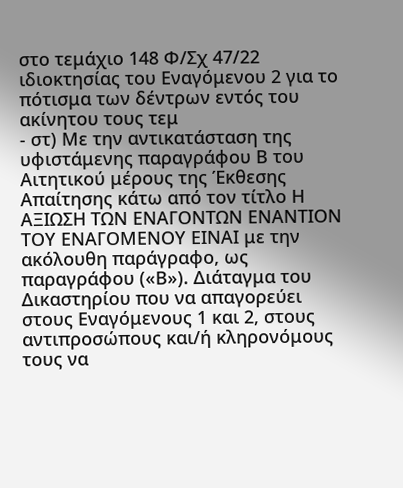στο τεμάχιο 148 Φ/Σχ 47/22 ιδιοκτησίας του Εναγόμενου 2 για το πότισμα των δέντρων εντός του ακίνητου τους τεμ
- στ) Με την αντικατάσταση της υφιστάμενης παραγράφου Β του Αιτητικού μέρους της Έκθεσης Απαίτησης κάτω από τον τίτλο Η ΑΞΙΩΣΗ ΤΩΝ ΕΝΑΓΟΝΤΩΝ ΕΝΑΝΤΙΟΝ ΤΟΥ ΕΝΑΓΟΜΕΝΟΥ ΕΙΝΑΙ με την ακόλουθη παράγραφο, ως παραγράφου («Β»). Διάταγμα του Δικαστηρίου που να απαγορεύει στους Εναγόμενους 1 και 2, στους αντιπροσώπους και/ή κληρονόμους τους να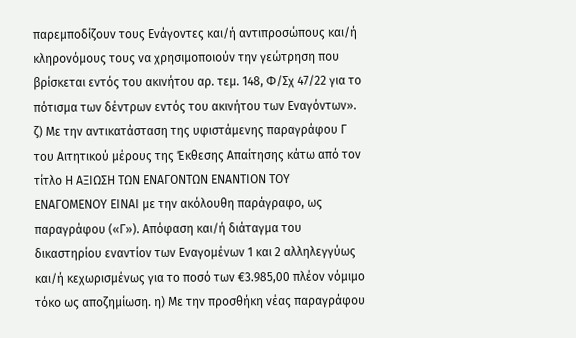παρεμποδίζουν τους Ενάγοντες και/ή αντιπροσώπους και/ή κληρονόμους τους να χρησιμοποιούν την γεώτρηση που βρίσκεται εντός του ακινήτου αρ. τεμ. 148, Φ/Σχ 47/22 για το πότισμα των δέντρων εντός του ακινήτου των Εναγόντων». ζ) Με την αντικατάσταση της υφιστάμενης παραγράφου Γ του Αιτητικού μέρους της Έκθεσης Απαίτησης κάτω από τον τίτλο Η ΑΞΙΩΣΗ ΤΩΝ ΕΝΑΓΟΝΤΩΝ ΕΝΑΝΤΙΟΝ ΤΟΥ ΕΝΑΓΟΜΕΝΟΥ ΕΙΝΑΙ με την ακόλουθη παράγραφο, ως παραγράφου («Γ»). Απόφαση και/ή διάταγμα του δικαστηρίου εναντίον των Εναγομένων 1 και 2 αλληλεγγύως και/ή κεχωρισμένως για το ποσό των €3.985,00 πλέον νόμιμο τόκο ως αποζημίωση. η) Με την προσθήκη νέας παραγράφου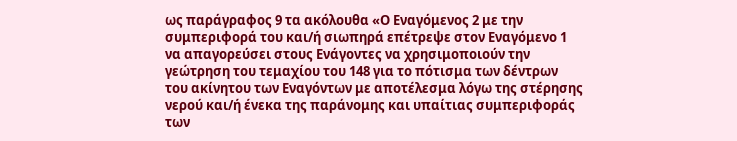ως παράγραφος 9 τα ακόλουθα «Ο Εναγόμενος 2 με την συμπεριφορά του και/ή σιωπηρά επέτρεψε στον Εναγόμενο 1 να απαγορεύσει στους Ενάγοντες να χρησιμοποιούν την γεώτρηση του τεμαχίου του 148 για το πότισμα των δέντρων του ακίνητου των Εναγόντων με αποτέλεσμα λόγω της στέρησης νερού και/ή ένεκα της παράνομης και υπαίτιας συμπεριφοράς των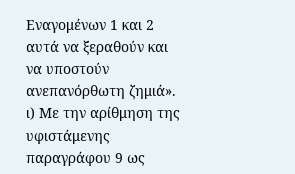Εναγομένων 1 και 2 αυτά να ξεραθούν και να υποστούν ανεπανόρθωτη ζημιά». ι) Με την αρίθμηση της υφιστάμενης παραγράφου 9 ως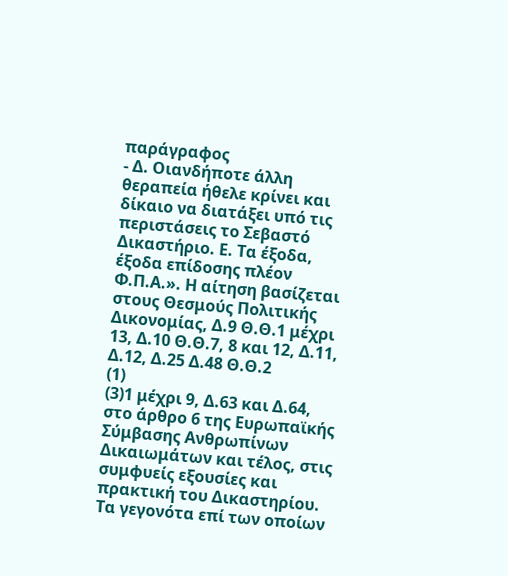παράγραφος
- Δ. Οιανδήποτε άλλη θεραπεία ήθελε κρίνει και δίκαιο να διατάξει υπό τις περιστάσεις το Σεβαστό Δικαστήριο. Ε. Τα έξοδα, έξοδα επίδοσης πλέον Φ.Π.Α.». Η αίτηση βασίζεται στους Θεσμούς Πολιτικής Δικονομίας, Δ.9 Θ.Θ.1 μέχρι 13, Δ.10 Θ.Θ.7, 8 και 12, Δ.11, Δ.12, Δ.25 Δ.48 Θ.Θ.2
(1)
(3)1 μέχρι 9, Δ.63 και Δ.64, στο άρθρο 6 της Ευρωπαϊκής Σύμβασης Ανθρωπίνων Δικαιωμάτων και τέλος, στις συμφυείς εξουσίες και πρακτική του Δικαστηρίου. Τα γεγονότα επί των οποίων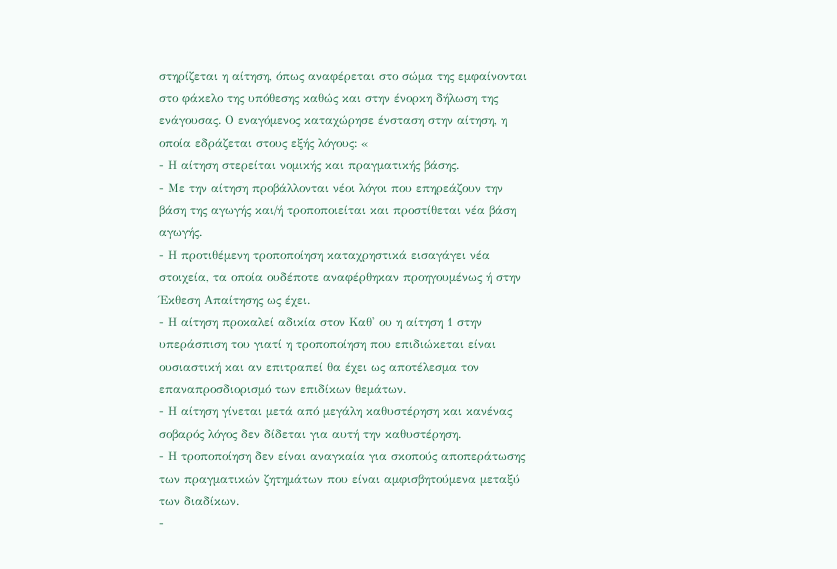στηρίζεται η αίτηση, όπως αναφέρεται στο σώμα της εμφαίνονται στο φάκελο της υπόθεσης καθώς και στην ένορκη δήλωση της ενάγουσας. Ο εναγόμενος καταχώρησε ένσταση στην αίτηση, η οποία εδράζεται στους εξής λόγους: «
- Η αίτηση στερείται νομικής και πραγματικής βάσης.
- Με την αίτηση προβάλλονται νέοι λόγοι που επηρεάζουν την βάση της αγωγής και/ή τροποποιείται και προστίθεται νέα βάση αγωγής.
- Η προτιθέμενη τροποποίηση καταχρηστικά εισαγάγει νέα στοιχεία, τα οποία ουδέποτε αναφέρθηκαν προηγουμένως ή στην Έκθεση Απαίτησης ως έχει.
- Η αίτηση προκαλεί αδικία στον Καθ' ου η αίτηση 1 στην υπεράσπιση του γιατί η τροποποίηση που επιδιώκεται είναι ουσιαστική και αν επιτραπεί θα έχει ως αποτέλεσμα τον επαναπροσδιορισμό των επιδίκων θεμάτων.
- Η αίτηση γίνεται μετά από μεγάλη καθυστέρηση και κανένας σοβαρός λόγος δεν δίδεται για αυτή την καθυστέρηση.
- Η τροποποίηση δεν είναι αναγκαία για σκοπούς αποπεράτωσης των πραγματικών ζητημάτων που είναι αμφισβητούμενα μεταξύ των διαδίκων.
-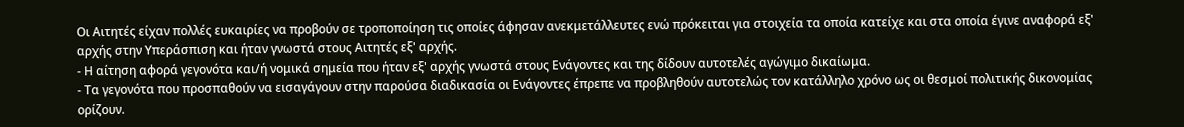Οι Αιτητές είχαν πολλές ευκαιρίες να προβούν σε τροποποίηση τις οποίες άφησαν ανεκμετάλλευτες ενώ πρόκειται για στοιχεία τα οποία κατείχε και στα οποία έγινε αναφορά εξ' αρχής στην Υπεράσπιση και ήταν γνωστά στους Αιτητές εξ' αρχής.
- Η αίτηση αφορά γεγονότα και/ή νομικά σημεία που ήταν εξ' αρχής γνωστά στους Ενάγοντες και της δίδουν αυτοτελές αγώγιμο δικαίωμα.
- Τα γεγονότα που προσπαθούν να εισαγάγουν στην παρούσα διαδικασία οι Ενάγοντες έπρεπε να προβληθούν αυτοτελώς τον κατάλληλο χρόνο ως οι θεσμοί πολιτικής δικονομίας ορίζουν.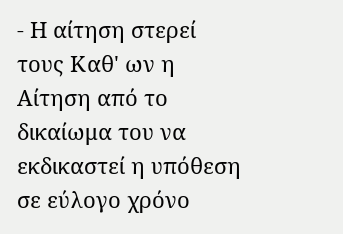- Η αίτηση στερεί τους Καθ' ων η Αίτηση από το δικαίωμα του να εκδικαστεί η υπόθεση σε εύλογο χρόνο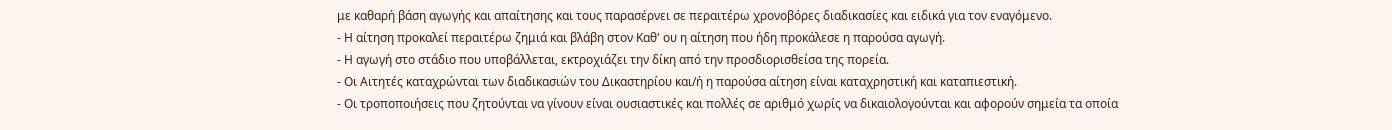με καθαρή βάση αγωγής και απαίτησης και τους παρασέρνει σε περαιτέρω χρονοβόρες διαδικασίες και ειδικά για τον εναγόμενο.
- Η αίτηση προκαλεί περαιτέρω ζημιά και βλάβη στον Καθ' ου η αίτηση που ήδη προκάλεσε η παρούσα αγωγή.
- Η αγωγή στο στάδιο που υποβάλλεται, εκτροχιάζει την δίκη από την προσδιορισθείσα της πορεία.
- Οι Αιτητές καταχρώνται των διαδικασιών του Δικαστηρίου και/ή η παρούσα αίτηση είναι καταχρηστική και καταπιεστική.
- Οι τροποποιήσεις που ζητούνται να γίνουν είναι ουσιαστικές και πολλές σε αριθμό χωρίς να δικαιολογούνται και αφορούν σημεία τα οποία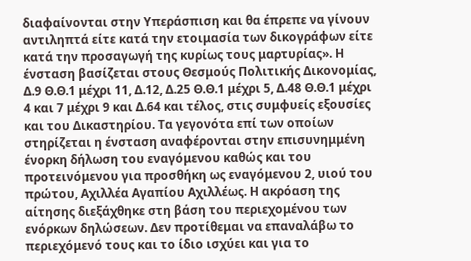διαφαίνονται στην Υπεράσπιση και θα έπρεπε να γίνουν αντιληπτά είτε κατά την ετοιμασία των δικογράφων είτε κατά την προσαγωγή της κυρίως τους μαρτυρίας». Η ένσταση βασίζεται στους Θεσμούς Πολιτικής Δικονομίας, Δ.9 Θ.Θ.1 μέχρι 11, Δ.12, Δ.25 Θ.Θ.1 μέχρι 5, Δ.48 Θ.Θ.1 μέχρι 4 και 7 μέχρι 9 και Δ.64 και τέλος, στις συμφυείς εξουσίες και του Δικαστηρίου. Τα γεγονότα επί των οποίων στηρίζεται η ένσταση αναφέρονται στην επισυνημμένη ένορκη δήλωση του εναγόμενου καθώς και του προτεινόμενου για προσθήκη ως εναγόμενου 2, υιού του πρώτου, Αχιλλέα Αγαπίου Αχιλλέως. Η ακρόαση της αίτησης διεξάχθηκε στη βάση του περιεχομένου των ενόρκων δηλώσεων. Δεν προτίθεμαι να επαναλάβω το περιεχόμενό τους και το ίδιο ισχύει και για το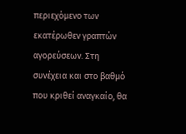περιεχόμενο των εκατέρωθεν γραπτών αγορεύσεων. Στη συνέχεια και στο βαθμό που κριθεί αναγκαίο, θα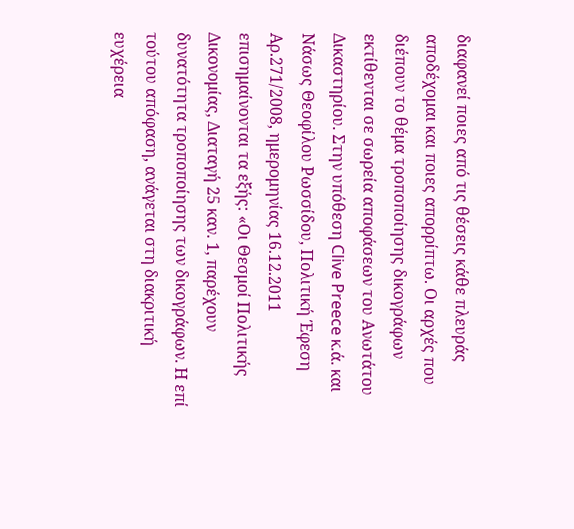διαφανεί ποιες από τις θέσεις κάθε πλευράς αποδέχομαι και ποιες απορρίπτω. Οι αρχές που διέπουν το θέμα τροποποίησης δικογράφων εκτίθενται σε σωρεία αποφάσεων του Ανωτάτου Δικαστηρίου. Στην υπόθεση Clive Preece κ.ά. και Νάσως Θεοφίλου Ρωσσίδου, Πολιτική Έφεση Αρ.271/2008, ημερομηνίας 16.12.2011 επισημαίνονται τα εξής: «Οι Θεσμοί Πολιτικής Δικονομίας, Διαταγή 25 καν. 1, παρέχουν δυνατότητα τροποποίησης των δικογράφων. Η επί τούτου απόφαση, ανάγεται στη διακριτική ευχέρεια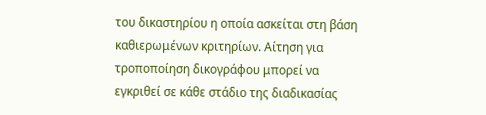του δικαστηρίου η οποία ασκείται στη βάση καθιερωμένων κριτηρίων. Αίτηση για τροποποίηση δικογράφου μπορεί να εγκριθεί σε κάθε στάδιο της διαδικασίας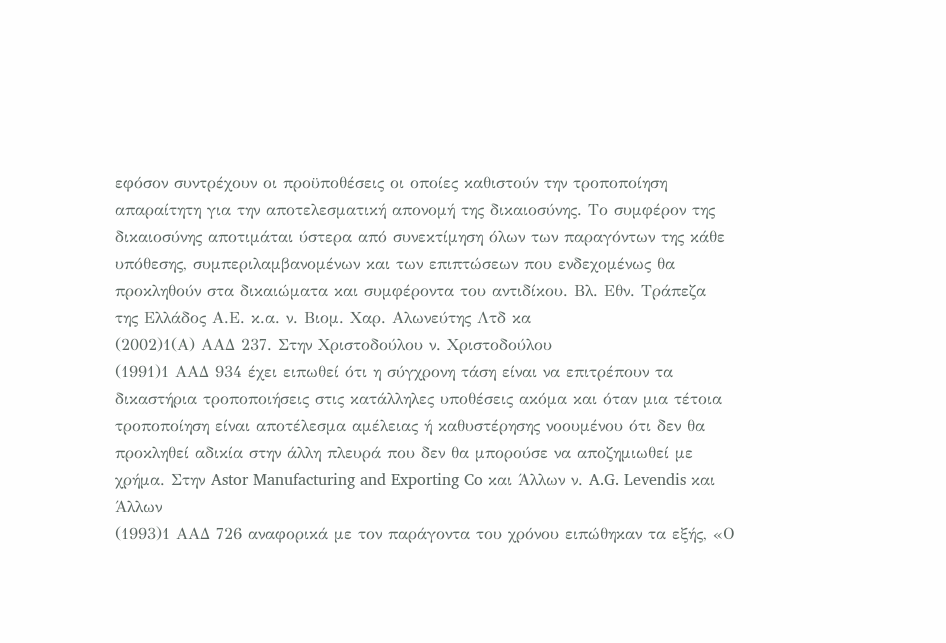εφόσον συντρέχουν οι προϋποθέσεις οι οποίες καθιστούν την τροποποίηση απαραίτητη για την αποτελεσματική απονομή της δικαιοσύνης. Το συμφέρον της δικαιοσύνης αποτιμάται ύστερα από συνεκτίμηση όλων των παραγόντων της κάθε υπόθεσης, συμπεριλαμβανομένων και των επιπτώσεων που ενδεχομένως θα προκληθούν στα δικαιώματα και συμφέροντα του αντιδίκου. Βλ. Εθν. Τράπεζα της Ελλάδος Α.Ε. κ.α. ν. Βιομ. Χαρ. Αλωνεύτης Λτδ κα
(2002)1(Α) ΑΑΔ 237. Στην Χριστοδούλου ν. Χριστοδούλου
(1991)1 ΑΑΔ 934 έχει ειπωθεί ότι η σύγχρονη τάση είναι να επιτρέπουν τα δικαστήρια τροποποιήσεις στις κατάλληλες υποθέσεις ακόμα και όταν μια τέτοια τροποποίηση είναι αποτέλεσμα αμέλειας ή καθυστέρησης νοουμένου ότι δεν θα προκληθεί αδικία στην άλλη πλευρά που δεν θα μπορούσε να αποζημιωθεί με χρήμα. Στην Astor Manufacturing and Exporting Co και Άλλων ν. A.G. Levendis και Άλλων
(1993)1 ΑΑΔ 726 αναφορικά με τον παράγοντα του χρόνου ειπώθηκαν τα εξής, «Ο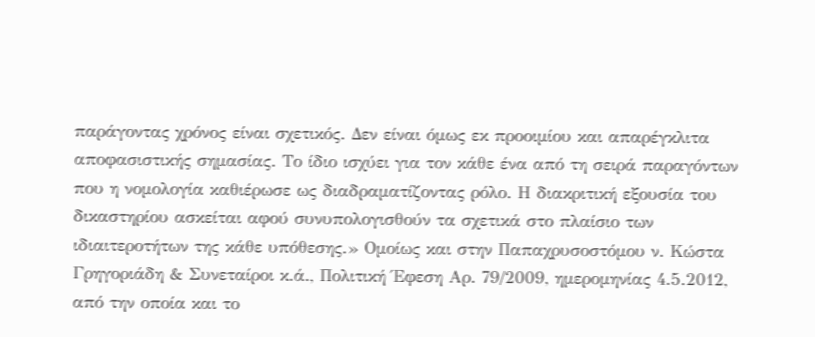παράγοντας χρόνος είναι σχετικός. Δεν είναι όμως εκ προοιμίου και απαρέγκλιτα αποφασιστικής σημασίας. Το ίδιο ισχύει για τον κάθε ένα από τη σειρά παραγόντων που η νομολογία καθιέρωσε ως διαδραματίζοντας ρόλο. Η διακριτική εξουσία του δικαστηρίου ασκείται αφού συνυπολογισθούν τα σχετικά στο πλαίσιο των ιδιαιτεροτήτων της κάθε υπόθεσης.» Ομοίως και στην Παπαχρυσοστόμου ν. Κώστα Γρηγοριάδη & Συνεταίροι κ.ά., Πολιτική Έφεση Αρ. 79/2009, ημερομηνίας 4.5.2012, από την οποία και το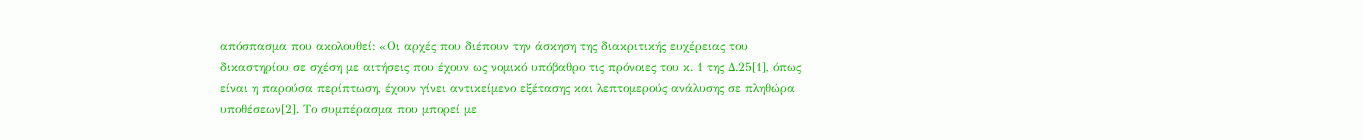απόσπασμα που ακολουθεί: «Οι αρχές που διέπουν την άσκηση της διακριτικής ευχέρειας του δικαστηρίου σε σχέση με αιτήσεις που έχουν ως νομικό υπόβαθρο τις πρόνοιες του κ. 1 της Δ.25[1], όπως είναι η παρούσα περίπτωση, έχουν γίνει αντικείμενο εξέτασης και λεπτομερούς ανάλυσης σε πληθώρα υποθέσεων[2]. Το συμπέρασμα που μπορεί με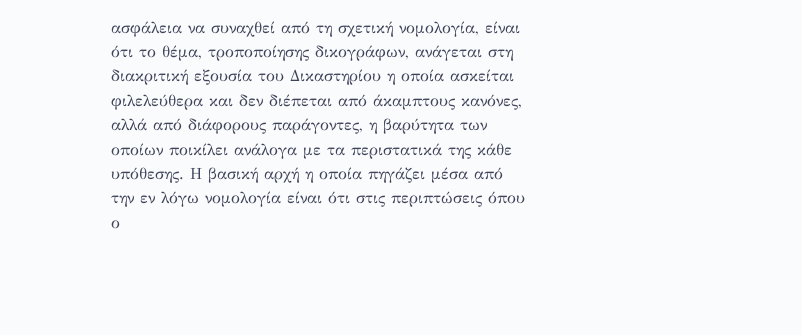ασφάλεια να συναχθεί από τη σχετική νομολογία, είναι ότι το θέμα, τροποποίησης δικογράφων, ανάγεται στη διακριτική εξουσία του Δικαστηρίου η οποία ασκείται φιλελεύθερα και δεν διέπεται από άκαμπτους κανόνες, αλλά από διάφορους παράγοντες, η βαρύτητα των οποίων ποικίλει ανάλογα με τα περιστατικά της κάθε υπόθεσης. Η βασική αρχή η οποία πηγάζει μέσα από την εν λόγω νομολογία είναι ότι στις περιπτώσεις όπου ο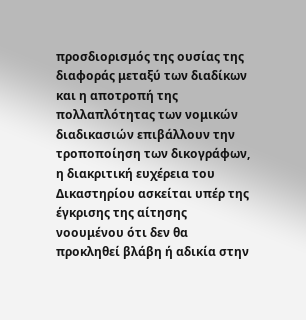προσδιορισμός της ουσίας της διαφοράς μεταξύ των διαδίκων και η αποτροπή της πολλαπλότητας των νομικών διαδικασιών επιβάλλουν την τροποποίηση των δικογράφων, η διακριτική ευχέρεια του Δικαστηρίου ασκείται υπέρ της έγκρισης της αίτησης νοουμένου ότι δεν θα προκληθεί βλάβη ή αδικία στην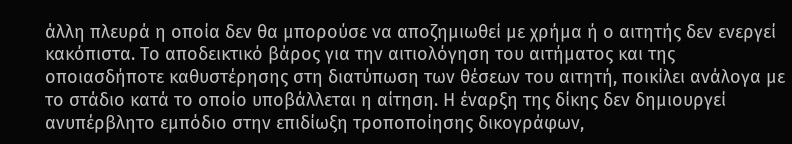άλλη πλευρά η οποία δεν θα μπορούσε να αποζημιωθεί με χρήμα ή ο αιτητής δεν ενεργεί κακόπιστα. Το αποδεικτικό βάρος για την αιτιολόγηση του αιτήματος και της οποιασδήποτε καθυστέρησης στη διατύπωση των θέσεων του αιτητή, ποικίλει ανάλογα με το στάδιο κατά το οποίο υποβάλλεται η αίτηση. Η έναρξη της δίκης δεν δημιουργεί ανυπέρβλητο εμπόδιο στην επιδίωξη τροποποίησης δικογράφων,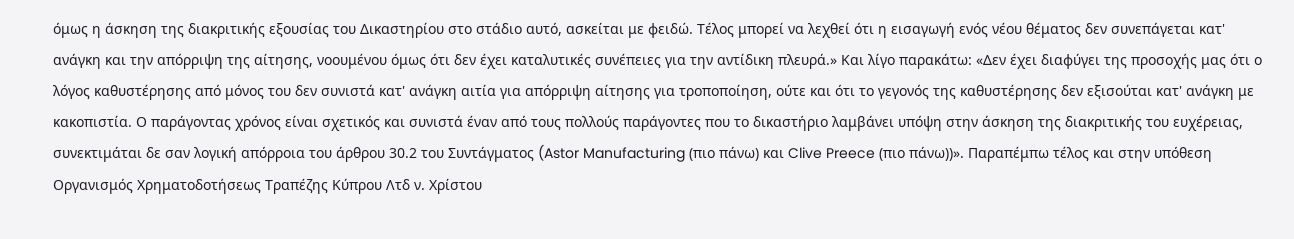όμως η άσκηση της διακριτικής εξουσίας του Δικαστηρίου στο στάδιο αυτό, ασκείται με φειδώ. Τέλος μπορεί να λεχθεί ότι η εισαγωγή ενός νέου θέματος δεν συνεπάγεται κατ' ανάγκη και την απόρριψη της αίτησης, νοουμένου όμως ότι δεν έχει καταλυτικές συνέπειες για την αντίδικη πλευρά.» Και λίγο παρακάτω: «Δεν έχει διαφύγει της προσοχής μας ότι ο λόγος καθυστέρησης από μόνος του δεν συνιστά κατ' ανάγκη αιτία για απόρριψη αίτησης για τροποποίηση, ούτε και ότι το γεγονός της καθυστέρησης δεν εξισούται κατ' ανάγκη με κακοπιστία. Ο παράγοντας χρόνος είναι σχετικός και συνιστά έναν από τους πολλούς παράγοντες που το δικαστήριο λαμβάνει υπόψη στην άσκηση της διακριτικής του ευχέρειας, συνεκτιμάται δε σαν λογική απόρροια του άρθρου 30.2 του Συντάγματος (Astor Manufacturing (πιο πάνω) και Clive Preece (πιο πάνω))». Παραπέμπω τέλος και στην υπόθεση Οργανισμός Χρηματοδοτήσεως Τραπέζης Κύπρου Λτδ ν. Χρίστου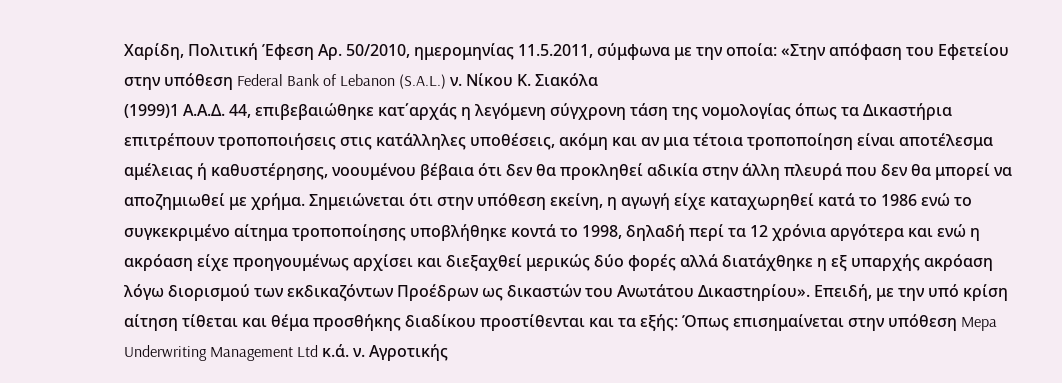Χαρίδη, Πολιτική Έφεση Αρ. 50/2010, ημερομηνίας 11.5.2011, σύμφωνα με την οποία: «Στην απόφαση του Εφετείου στην υπόθεση Federal Bank of Lebanon (S.A.L.) ν. Νίκου Κ. Σιακόλα
(1999)1 Α.Α.Δ. 44, επιβεβαιώθηκε κατ΄αρχάς η λεγόμενη σύγχρονη τάση της νομολογίας όπως τα Δικαστήρια επιτρέπουν τροποποιήσεις στις κατάλληλες υποθέσεις, ακόμη και αν μια τέτοια τροποποίηση είναι αποτέλεσμα αμέλειας ή καθυστέρησης, νοουμένου βέβαια ότι δεν θα προκληθεί αδικία στην άλλη πλευρά που δεν θα μπορεί να αποζημιωθεί με χρήμα. Σημειώνεται ότι στην υπόθεση εκείνη, η αγωγή είχε καταχωρηθεί κατά το 1986 ενώ το συγκεκριμένο αίτημα τροποποίησης υποβλήθηκε κοντά το 1998, δηλαδή περί τα 12 χρόνια αργότερα και ενώ η ακρόαση είχε προηγουμένως αρχίσει και διεξαχθεί μερικώς δύο φορές αλλά διατάχθηκε η εξ υπαρχής ακρόαση λόγω διορισμού των εκδικαζόντων Προέδρων ως δικαστών του Ανωτάτου Δικαστηρίου». Επειδή, με την υπό κρίση αίτηση τίθεται και θέμα προσθήκης διαδίκου προστίθενται και τα εξής: Όπως επισημαίνεται στην υπόθεση Mepa Underwriting Management Ltd κ.ά. ν. Αγροτικής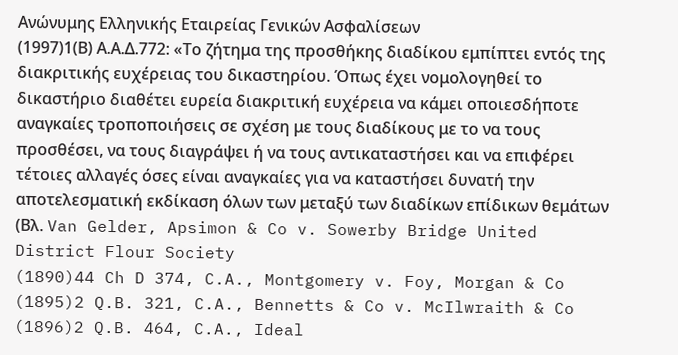Ανώνυμης Ελληνικής Εταιρείας Γενικών Ασφαλίσεων
(1997)1(Β) Α.Α.Δ.772: «Το ζήτημα της προσθήκης διαδίκου εμπίπτει εντός της διακριτικής ευχέρειας του δικαστηρίου. Όπως έχει νομολογηθεί το δικαστήριο διαθέτει ευρεία διακριτική ευχέρεια να κάμει οποιεσδήποτε αναγκαίες τροποποιήσεις σε σχέση με τους διαδίκους με το να τους προσθέσει, να τους διαγράψει ή να τους αντικαταστήσει και να επιφέρει τέτοιες αλλαγές όσες είναι αναγκαίες για να καταστήσει δυνατή την αποτελεσματική εκδίκαση όλων των μεταξύ των διαδίκων επίδικων θεμάτων (Βλ. Van Gelder, Apsimon & Co v. Sowerby Bridge United District Flour Society
(1890)44 Ch D 374, C.A., Montgomery v. Foy, Morgan & Co
(1895)2 Q.B. 321, C.A., Bennetts & Co v. McIlwraith & Co
(1896)2 Q.B. 464, C.A., Ideal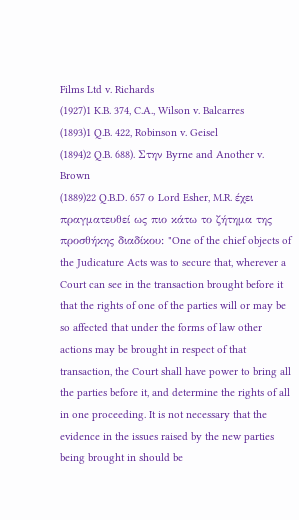Films Ltd v. Richards
(1927)1 K.B. 374, C.A., Wilson v. Balcarres
(1893)1 Q.B. 422, Robinson v. Geisel
(1894)2 Q.B. 688). Στην Byrne and Another v. Brown
(1889)22 Q.B.D. 657 ο Lord Esher, M.R. έχει πραγματευθεί ως πιο κάτω το ζήτημα της προσθήκης διαδίκου: "One of the chief objects of the Judicature Acts was to secure that, wherever a Court can see in the transaction brought before it that the rights of one of the parties will or may be so affected that under the forms of law other actions may be brought in respect of that transaction, the Court shall have power to bring all the parties before it, and determine the rights of all in one proceeding. It is not necessary that the evidence in the issues raised by the new parties being brought in should be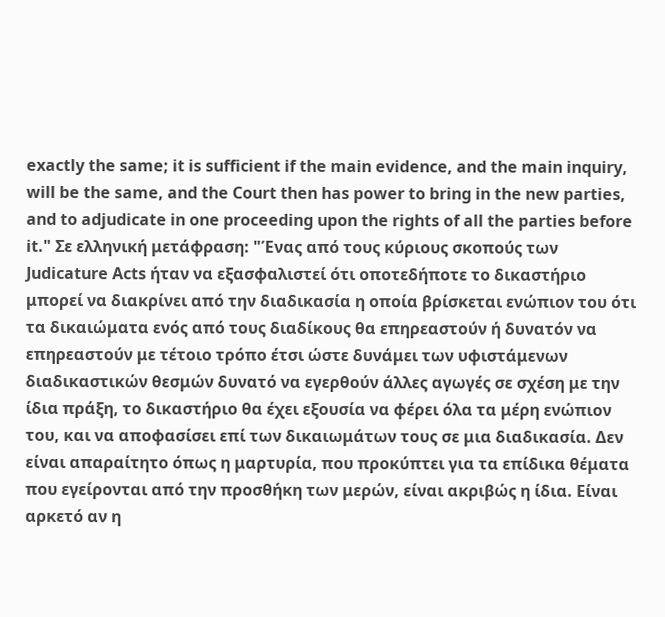exactly the same; it is sufficient if the main evidence, and the main inquiry, will be the same, and the Court then has power to bring in the new parties, and to adjudicate in one proceeding upon the rights of all the parties before it." Σε ελληνική μετάφραση: "Ένας από τους κύριους σκοπούς των Judicature Acts ήταν να εξασφαλιστεί ότι οποτεδήποτε το δικαστήριο μπορεί να διακρίνει από την διαδικασία η οποία βρίσκεται ενώπιον του ότι τα δικαιώματα ενός από τους διαδίκους θα επηρεαστούν ή δυνατόν να επηρεαστούν με τέτοιο τρόπο έτσι ώστε δυνάμει των υφιστάμενων διαδικαστικών θεσμών δυνατό να εγερθούν άλλες αγωγές σε σχέση με την ίδια πράξη, το δικαστήριο θα έχει εξουσία να φέρει όλα τα μέρη ενώπιον του, και να αποφασίσει επί των δικαιωμάτων τους σε μια διαδικασία. Δεν είναι απαραίτητο όπως η μαρτυρία, που προκύπτει για τα επίδικα θέματα που εγείρονται από την προσθήκη των μερών, είναι ακριβώς η ίδια. Είναι αρκετό αν η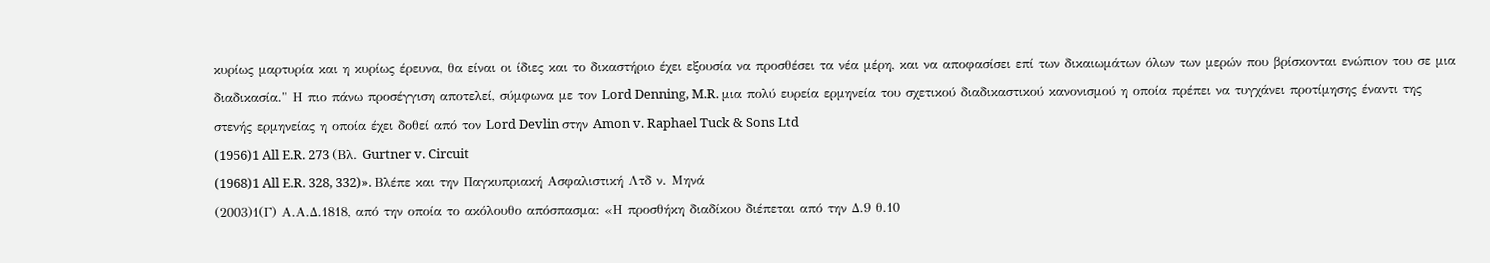κυρίως μαρτυρία και η κυρίως έρευνα, θα είναι οι ίδιες και το δικαστήριο έχει εξουσία να προσθέσει τα νέα μέρη, και να αποφασίσει επί των δικαιωμάτων όλων των μερών που βρίσκονται ενώπιον του σε μια διαδικασία." Η πιο πάνω προσέγγιση αποτελεί, σύμφωνα με τον Lord Denning, M.R. μια πολύ ευρεία ερμηνεία του σχετικού διαδικαστικού κανονισμού η οποία πρέπει να τυγχάνει προτίμησης έναντι της στενής ερμηνείας η οποία έχει δοθεί από τον Lord Devlin στην Amon v. Raphael Tuck & Sons Ltd
(1956)1 All E.R. 273 (Βλ. Gurtner v. Circuit
(1968)1 All E.R. 328, 332)». Βλέπε και την Παγκυπριακή Ασφαλιστική Λτδ ν. Μηνά
(2003)1(Γ) Α.Α.Δ.1818, από την οποία το ακόλουθο απόσπασμα: «Η προσθήκη διαδίκου διέπεται από την Δ.9 θ.10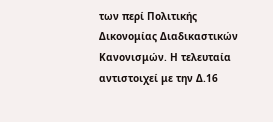των περί Πολιτικής Δικονομίας Διαδικαστικών Κανονισμών. Η τελευταία αντιστοιχεί με την Δ.16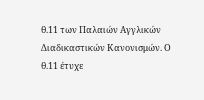θ.11 των Παλαιών Αγγλικών Διαδικαστικών Κανονισμών. Ο θ.11 έτυχε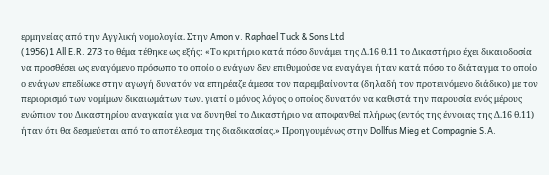ερμηνείας από την Αγγλική νομολογία. Στην Amon v. Raphael Tuck & Sons Ltd
(1956)1 All E.R. 273 το θέμα τέθηκε ως εξής: «Το κριτήριο κατά πόσο δυνάμει της Δ.16 θ.11 το Δικαστήριο έχει δικαιοδοσία να προσθέσει ως εναγόμενο πρόσωπο το οποίο ο ενάγων δεν επιθυμούσε να εναγάγει ήταν κατά πόσο το διάταγμα το οποίο ο ενάγων επεδίωκε στην αγωγή δυνατόν να επηρέαζε άμεσα τον παρεμβαίνοντα (δηλαδή τον προτεινόμενο διάδικο) με τον περιορισμό των νομίμων δικαιωμάτων των. γιατί ο μόνος λόγος ο οποίος δυνατόν να καθιστά την παρουσία ενός μέρους ενώπιον του Δικαστηρίου αναγκαία για να δυνηθεί το Δικαστήριο να αποφανθεί πλήρως (εντός της έννοιας της Δ.16 θ.11) ήταν ότι θα δεσμεύεται από το αποτέλεσμα της διαδικασίας.» Προηγουμένως στην Dollfus Mieg et Compagnie S.A.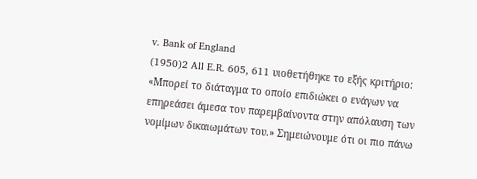v. Bank of England
(1950)2 All E.R. 605, 611 υιοθετήθηκε το εξής κριτήριο: «Μπορεί το διάταγμα το οποίο επιδιώκει ο ενάγων να επηρεάσει άμεσα τον παρεμβαίνοντα στην απόλαυση των νομίμων δικαιωμάτων του.» Σημειώνουμε ότι οι πιο πάνω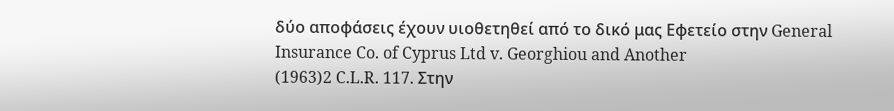δύο αποφάσεις έχουν υιοθετηθεί από το δικό μας Εφετείο στην General Insurance Co. of Cyprus Ltd v. Georghiou and Another
(1963)2 C.L.R. 117. Στην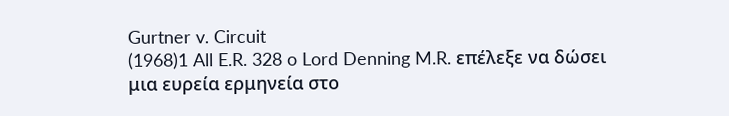Gurtner v. Circuit
(1968)1 All E.R. 328 o Lord Denning M.R. επέλεξε να δώσει μια ευρεία ερμηνεία στο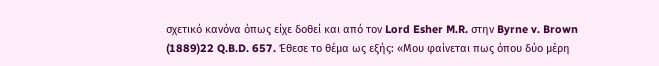σχετικό κανόνα όπως είχε δοθεί και από τον Lord Esher M.R. στην Byrne v. Brown
(1889)22 Q.B.D. 657. Έθεσε το θέμα ως εξής: «Μου φαίνεται πως όπου δύο μέρη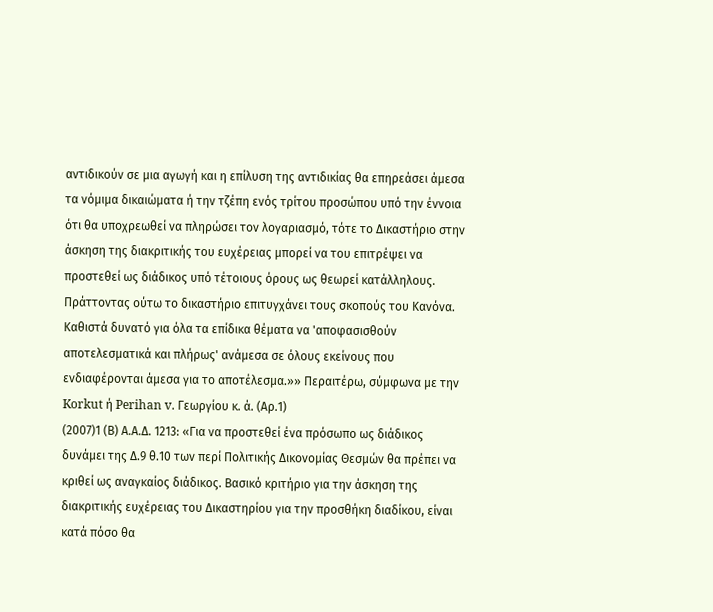αντιδικούν σε μια αγωγή και η επίλυση της αντιδικίας θα επηρεάσει άμεσα τα νόμιμα δικαιώματα ή την τζέπη ενός τρίτου προσώπου υπό την έννοια ότι θα υποχρεωθεί να πληρώσει τον λογαριασμό, τότε το Δικαστήριο στην άσκηση της διακριτικής του ευχέρειας μπορεί να του επιτρέψει να προστεθεί ως διάδικος υπό τέτοιους όρους ως θεωρεί κατάλληλους. Πράττοντας ούτω το δικαστήριο επιτυγχάνει τους σκοπούς του Κανόνα. Καθιστά δυνατό για όλα τα επίδικα θέματα να 'αποφασισθούν αποτελεσματικά και πλήρως' ανάμεσα σε όλους εκείνους που ενδιαφέρονται άμεσα για το αποτέλεσμα.»» Περαιτέρω, σύμφωνα με την Korkut ή Perihan v. Γεωργίου κ. ά. (Αρ.1)
(2007)1 (Β) Α.Α.Δ. 1213: «Για να προστεθεί ένα πρόσωπο ως διάδικος δυνάμει της Δ.9 θ.10 των περί Πολιτικής Δικονομίας Θεσμών θα πρέπει να κριθεί ως αναγκαίος διάδικος. Βασικό κριτήριο για την άσκηση της διακριτικής ευχέρειας του Δικαστηρίου για την προσθήκη διαδίκου, είναι κατά πόσο θα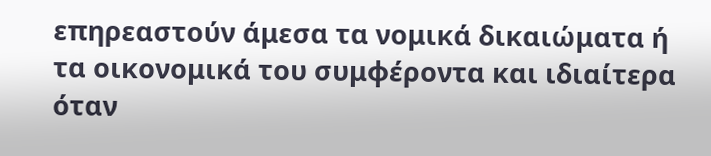επηρεαστούν άμεσα τα νομικά δικαιώματα ή τα οικονομικά του συμφέροντα και ιδιαίτερα όταν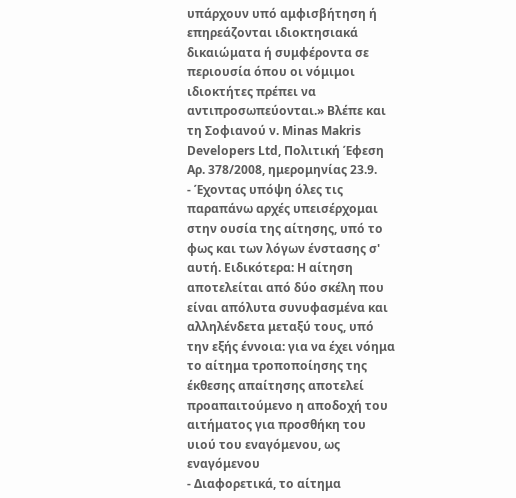υπάρχουν υπό αμφισβήτηση ή επηρεάζονται ιδιοκτησιακά δικαιώματα ή συμφέροντα σε περιουσία όπου οι νόμιμοι ιδιοκτήτες πρέπει να αντιπροσωπεύονται.» Βλέπε και τη Σοφιανού ν. Minas Makris Developers Ltd, Πολιτική Έφεση Αρ. 378/2008, ημερομηνίας 23.9.
- Έχοντας υπόψη όλες τις παραπάνω αρχές υπεισέρχομαι στην ουσία της αίτησης, υπό το φως και των λόγων ένστασης σ' αυτή. Ειδικότερα: Η αίτηση αποτελείται από δύο σκέλη που είναι απόλυτα συνυφασμένα και αλληλένδετα μεταξύ τους, υπό την εξής έννοια: για να έχει νόημα το αίτημα τροποποίησης της έκθεσης απαίτησης αποτελεί προαπαιτούμενο η αποδοχή του αιτήματος για προσθήκη του υιού του εναγόμενου, ως εναγόμενου
- Διαφορετικά, το αίτημα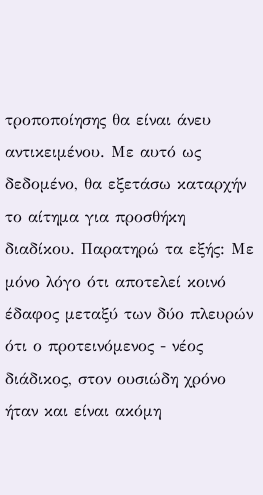τροποποίησης θα είναι άνευ αντικειμένου. Με αυτό ως δεδομένο, θα εξετάσω καταρχήν το αίτημα για προσθήκη διαδίκου. Παρατηρώ τα εξής: Με μόνο λόγο ότι αποτελεί κοινό έδαφος μεταξύ των δύο πλευρών ότι ο προτεινόμενος - νέος διάδικος, στον ουσιώδη χρόνο ήταν και είναι ακόμη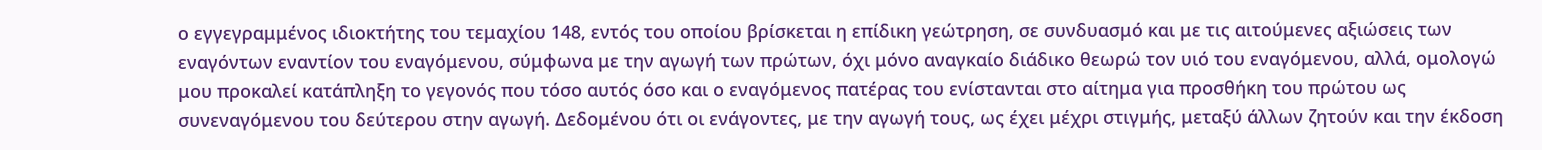ο εγγεγραμμένος ιδιοκτήτης του τεμαχίου 148, εντός του οποίου βρίσκεται η επίδικη γεώτρηση, σε συνδυασμό και με τις αιτούμενες αξιώσεις των εναγόντων εναντίον του εναγόμενου, σύμφωνα με την αγωγή των πρώτων, όχι μόνο αναγκαίο διάδικο θεωρώ τον υιό του εναγόμενου, αλλά, ομολογώ μου προκαλεί κατάπληξη το γεγονός που τόσο αυτός όσο και ο εναγόμενος πατέρας του ενίστανται στο αίτημα για προσθήκη του πρώτου ως συνεναγόμενου του δεύτερου στην αγωγή. Δεδομένου ότι οι ενάγοντες, με την αγωγή τους, ως έχει μέχρι στιγμής, μεταξύ άλλων ζητούν και την έκδοση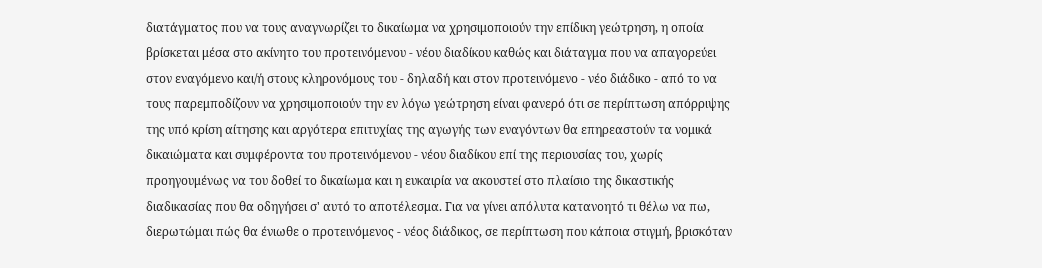διατάγματος που να τους αναγνωρίζει το δικαίωμα να χρησιμοποιούν την επίδικη γεώτρηση, η οποία βρίσκεται μέσα στο ακίνητο του προτεινόμενου - νέου διαδίκου καθώς και διάταγμα που να απαγορεύει στον εναγόμενο και/ή στους κληρονόμους του - δηλαδή και στον προτεινόμενο - νέο διάδικο - από το να τους παρεμποδίζουν να χρησιμοποιούν την εν λόγω γεώτρηση είναι φανερό ότι σε περίπτωση απόρριψης της υπό κρίση αίτησης και αργότερα επιτυχίας της αγωγής των εναγόντων θα επηρεαστούν τα νομικά δικαιώματα και συμφέροντα του προτεινόμενου - νέου διαδίκου επί της περιουσίας του, χωρίς προηγουμένως να του δοθεί το δικαίωμα και η ευκαιρία να ακουστεί στο πλαίσιο της δικαστικής διαδικασίας που θα οδηγήσει σ' αυτό το αποτέλεσμα. Για να γίνει απόλυτα κατανοητό τι θέλω να πω, διερωτώμαι πώς θα ένιωθε ο προτεινόμενος - νέος διάδικος, σε περίπτωση που κάποια στιγμή, βρισκόταν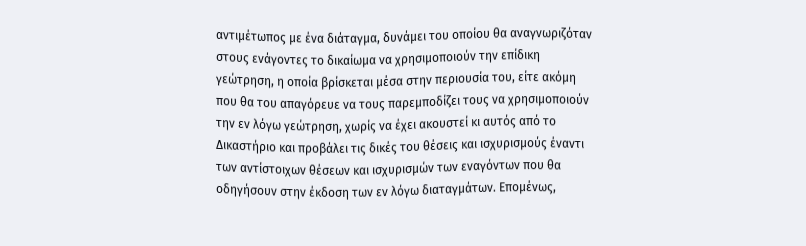αντιμέτωπος με ένα διάταγμα, δυνάμει του οποίου θα αναγνωριζόταν στους ενάγοντες το δικαίωμα να χρησιμοποιούν την επίδικη γεώτρηση, η οποία βρίσκεται μέσα στην περιουσία του, είτε ακόμη που θα του απαγόρευε να τους παρεμποδίζει τους να χρησιμοποιούν την εν λόγω γεώτρηση, χωρίς να έχει ακουστεί κι αυτός από το Δικαστήριο και προβάλει τις δικές του θέσεις και ισχυρισμούς έναντι των αντίστοιχων θέσεων και ισχυρισμών των εναγόντων που θα οδηγήσουν στην έκδοση των εν λόγω διαταγμάτων. Επομένως,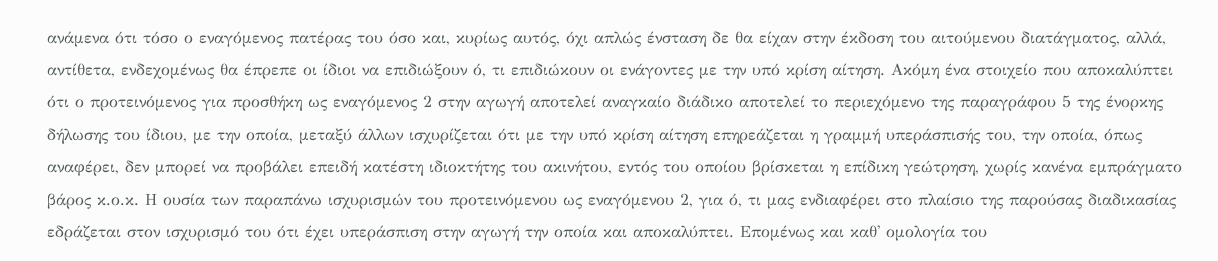ανάμενα ότι τόσο ο εναγόμενος πατέρας του όσο και, κυρίως αυτός, όχι απλώς ένσταση δε θα είχαν στην έκδοση του αιτούμενου διατάγματος, αλλά, αντίθετα, ενδεχομένως θα έπρεπε οι ίδιοι να επιδιώξουν ό, τι επιδιώκουν οι ενάγοντες με την υπό κρίση αίτηση. Ακόμη ένα στοιχείο που αποκαλύπτει ότι ο προτεινόμενος για προσθήκη ως εναγόμενος 2 στην αγωγή αποτελεί αναγκαίο διάδικο αποτελεί το περιεχόμενο της παραγράφου 5 της ένορκης δήλωσης του ίδιου, με την οποία, μεταξύ άλλων ισχυρίζεται ότι με την υπό κρίση αίτηση επηρεάζεται η γραμμή υπεράσπισής του, την οποία, όπως αναφέρει, δεν μπορεί να προβάλει επειδή κατέστη ιδιοκτήτης του ακινήτου, εντός του οποίου βρίσκεται η επίδικη γεώτρηση, χωρίς κανένα εμπράγματο βάρος κ.ο.κ. Η ουσία των παραπάνω ισχυρισμών του προτεινόμενου ως εναγόμενου 2, για ό, τι μας ενδιαφέρει στο πλαίσιο της παρούσας διαδικασίας εδράζεται στον ισχυρισμό του ότι έχει υπεράσπιση στην αγωγή την οποία και αποκαλύπτει. Επομένως και καθ' ομολογία του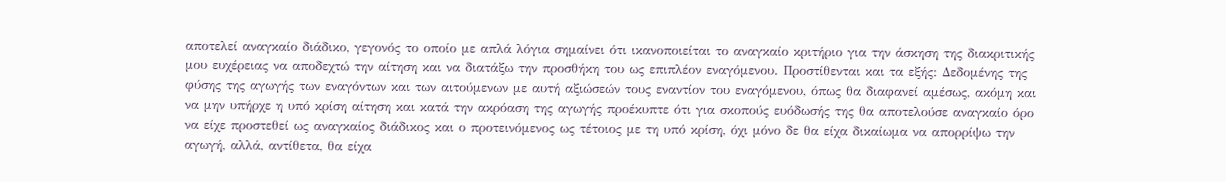αποτελεί αναγκαίο διάδικο, γεγονός το οποίο με απλά λόγια σημαίνει ότι ικανοποιείται το αναγκαίο κριτήριο για την άσκηση της διακριτικής μου ευχέρειας να αποδεχτώ την αίτηση και να διατάξω την προσθήκη του ως επιπλέον εναγόμενου. Προστίθενται και τα εξής: Δεδομένης της φύσης της αγωγής των εναγόντων και των αιτούμενων με αυτή αξιώσεών τους εναντίον του εναγόμενου, όπως θα διαφανεί αμέσως, ακόμη και να μην υπήρχε η υπό κρίση αίτηση και κατά την ακρόαση της αγωγής προέκυπτε ότι για σκοπούς ευόδωσής της θα αποτελούσε αναγκαίο όρο να είχε προστεθεί ως αναγκαίος διάδικος και ο προτεινόμενος ως τέτοιος με τη υπό κρίση, όχι μόνο δε θα είχα δικαίωμα να απορρίψω την αγωγή, αλλά, αντίθετα, θα είχα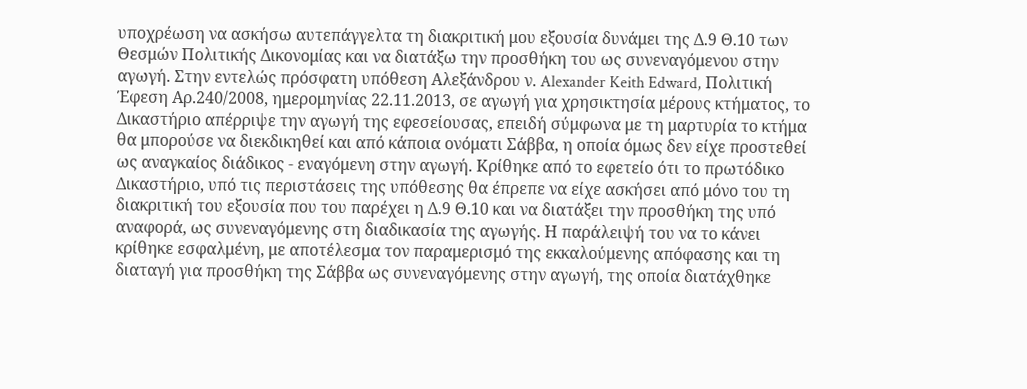υποχρέωση να ασκήσω αυτεπάγγελτα τη διακριτική μου εξουσία δυνάμει της Δ.9 Θ.10 των Θεσμών Πολιτικής Δικονομίας και να διατάξω την προσθήκη του ως συνεναγόμενου στην αγωγή. Στην εντελώς πρόσφατη υπόθεση Αλεξάνδρου ν. Alexander Keith Edward, Πολιτική Έφεση Αρ.240/2008, ημερομηνίας 22.11.2013, σε αγωγή για χρησικτησία μέρους κτήματος, το Δικαστήριο απέρριψε την αγωγή της εφεσείουσας, επειδή σύμφωνα με τη μαρτυρία το κτήμα θα μπορούσε να διεκδικηθεί και από κάποια ονόματι Σάββα, η οποία όμως δεν είχε προστεθεί ως αναγκαίος διάδικος - εναγόμενη στην αγωγή. Κρίθηκε από το εφετείο ότι το πρωτόδικο Δικαστήριο, υπό τις περιστάσεις της υπόθεσης θα έπρεπε να είχε ασκήσει από μόνο του τη διακριτική του εξουσία που του παρέχει η Δ.9 Θ.10 και να διατάξει την προσθήκη της υπό αναφορά, ως συνεναγόμενης στη διαδικασία της αγωγής. Η παράλειψή του να το κάνει κρίθηκε εσφαλμένη, με αποτέλεσμα τον παραμερισμό της εκκαλούμενης απόφασης και τη διαταγή για προσθήκη της Σάββα ως συνεναγόμενης στην αγωγή, της οποία διατάχθηκε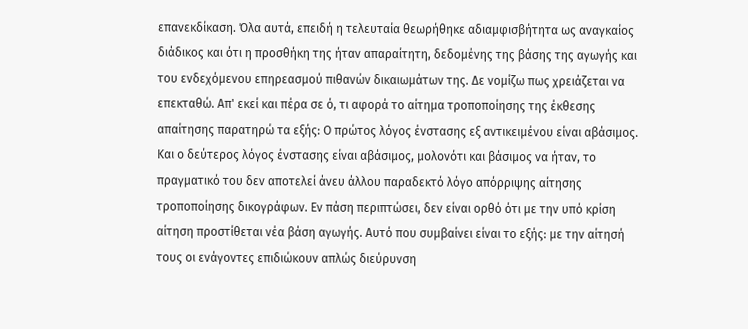επανεκδίκαση. Όλα αυτά, επειδή η τελευταία θεωρήθηκε αδιαμφισβήτητα ως αναγκαίος διάδικος και ότι η προσθήκη της ήταν απαραίτητη, δεδομένης της βάσης της αγωγής και του ενδεχόμενου επηρεασμού πιθανών δικαιωμάτων της. Δε νομίζω πως χρειάζεται να επεκταθώ. Απ' εκεί και πέρα σε ό, τι αφορά το αίτημα τροποποίησης της έκθεσης απαίτησης παρατηρώ τα εξής: Ο πρώτος λόγος ένστασης εξ αντικειμένου είναι αβάσιμος. Και ο δεύτερος λόγος ένστασης είναι αβάσιμος, μολονότι και βάσιμος να ήταν, το πραγματικό του δεν αποτελεί άνευ άλλου παραδεκτό λόγο απόρριψης αίτησης τροποποίησης δικογράφων. Εν πάση περιπτώσει, δεν είναι ορθό ότι με την υπό κρίση αίτηση προστίθεται νέα βάση αγωγής. Αυτό που συμβαίνει είναι το εξής: με την αίτησή τους οι ενάγοντες επιδιώκουν απλώς διεύρυνση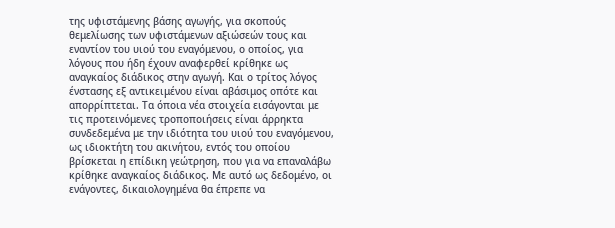της υφιστάμενης βάσης αγωγής, για σκοπούς θεμελίωσης των υφιστάμενων αξιώσεών τους και εναντίον του υιού του εναγόμενου, ο οποίος, για λόγους που ήδη έχουν αναφερθεί κρίθηκε ως αναγκαίος διάδικος στην αγωγή. Και ο τρίτος λόγος ένστασης εξ αντικειμένου είναι αβάσιμος οπότε και απορρίπτεται. Τα όποια νέα στοιχεία εισάγονται με τις προτεινόμενες τροποποιήσεις είναι άρρηκτα συνδεδεμένα με την ιδιότητα του υιού του εναγόμενου, ως ιδιοκτήτη του ακινήτου, εντός του οποίου βρίσκεται η επίδικη γεώτρηση, που για να επαναλάβω κρίθηκε αναγκαίος διάδικος. Με αυτό ως δεδομένο, οι ενάγοντες, δικαιολογημένα θα έπρεπε να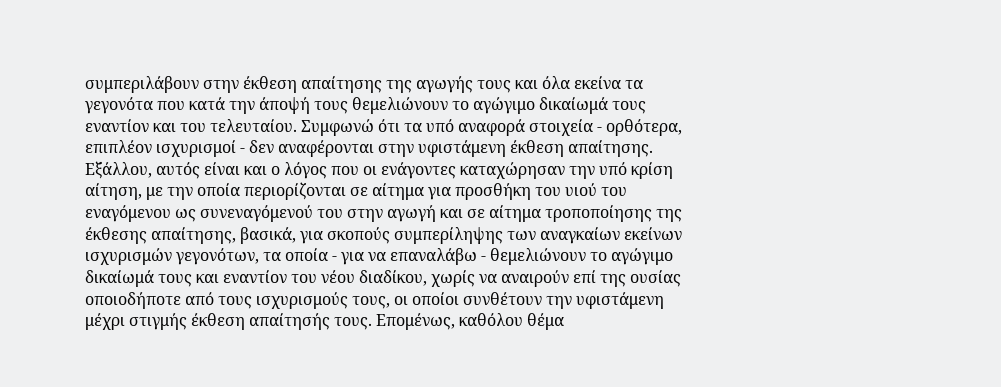συμπεριλάβουν στην έκθεση απαίτησης της αγωγής τους και όλα εκείνα τα γεγονότα που κατά την άποψή τους θεμελιώνουν το αγώγιμο δικαίωμά τους εναντίον και του τελευταίου. Συμφωνώ ότι τα υπό αναφορά στοιχεία - ορθότερα, επιπλέον ισχυρισμοί - δεν αναφέρονται στην υφιστάμενη έκθεση απαίτησης. Εξάλλου, αυτός είναι και ο λόγος που οι ενάγοντες καταχώρησαν την υπό κρίση αίτηση, με την οποία περιορίζονται σε αίτημα για προσθήκη του υιού του εναγόμενου ως συνεναγόμενού του στην αγωγή και σε αίτημα τροποποίησης της έκθεσης απαίτησης, βασικά, για σκοπούς συμπερίληψης των αναγκαίων εκείνων ισχυρισμών γεγονότων, τα οποία - για να επαναλάβω - θεμελιώνουν το αγώγιμο δικαίωμά τους και εναντίον του νέου διαδίκου, χωρίς να αναιρούν επί της ουσίας οποιοδήποτε από τους ισχυρισμούς τους, οι οποίοι συνθέτουν την υφιστάμενη μέχρι στιγμής έκθεση απαίτησής τους. Επομένως, καθόλου θέμα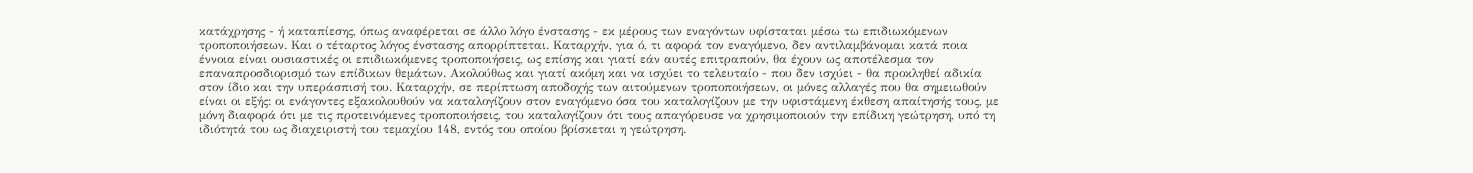κατάχρησης - ή καταπίεσης, όπως αναφέρεται σε άλλο λόγο ένστασης - εκ μέρους των εναγόντων υφίσταται μέσω τω επιδιωκόμενων τροποποιήσεων. Και ο τέταρτος λόγος ένστασης απορρίπτεται. Καταρχήν, για ό, τι αφορά τον εναγόμενο, δεν αντιλαμβάνομαι κατά ποια έννοια είναι ουσιαστικές οι επιδιωκόμενες τροποποιήσεις, ως επίσης και γιατί εάν αυτές επιτραπούν, θα έχουν ως αποτέλεσμα τον επαναπροσδιορισμό των επίδικων θεμάτων. Ακολούθως και γιατί ακόμη και να ισχύει το τελευταίο - που δεν ισχύει - θα προκληθεί αδικία στον ίδιο και την υπεράσπισή του. Καταρχήν, σε περίπτωση αποδοχής των αιτούμενων τροποποιήσεων, οι μόνες αλλαγές που θα σημειωθούν είναι οι εξής: οι ενάγοντες εξακολουθούν να καταλογίζουν στον εναγόμενο όσα του καταλογίζουν με την υφιστάμενη έκθεση απαίτησής τους, με μόνη διαφορά ότι με τις προτεινόμενες τροποποιήσεις, του καταλογίζουν ότι τους απαγόρευσε να χρησιμοποιούν την επίδικη γεώτρηση, υπό τη ιδιότητά του ως διαχειριστή του τεμαχίου 148, εντός του οποίου βρίσκεται η γεώτρηση.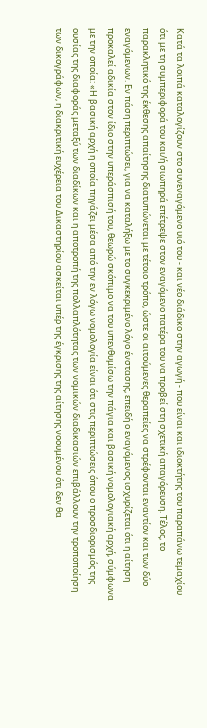Κατά τα λοιπά καταλογίζουν στο συνεναγόμενο υιό του - και νέο διάδικο στην αγωγή - που είναι και ιδιοκτήτης του παραπάνω τεμαχίου ότι με τη συμπεριφορά του και/ή σιωπηρά επέτρεψε στον εναγόμενο πατέρα του να προβεί στη σχετική απαγόρευση. Τέλος, το παρακλητικό της έκθεσης απαίτησης διατυπώνεται με τέτοιο τρόπο, ώστε οι αιτούμενες θεραπείες να στρέφονται εναντίον και των δύο εναγόμενων. Εν πάση περιπτώσει, για να καταλήξω με το συγκεκριμένο λόγο ένστασης, επειδή ο εναγόμενος ισχυρίζεται ότι η αίτηση προκαλεί αδικία στον ίδιο στην υπεράσπισή του, θεωρώ σκόπιμο να του υπενθυμίσω την πάγια και βασική νομολογιακή αρχή, σύμφωνα με την οποία: «Η βασική αρχή η οποία πηγάζει μέσα από την εν λόγω νομολογία είναι ότι στις περιπτώσεις όπου ο προσδιορισμός της ουσίας της διαφοράς μεταξύ των διαδίκων και η αποτροπή της πολλαπλότητας των νομικών διαδικασιών επιβάλλουν την τροποποίηση των δικογράφων, η διακριτική ευχέρεια του Δικαστηρίου ασκείται υπέρ της έγκρισης της αίτησης νοουμένου ότι δεν θα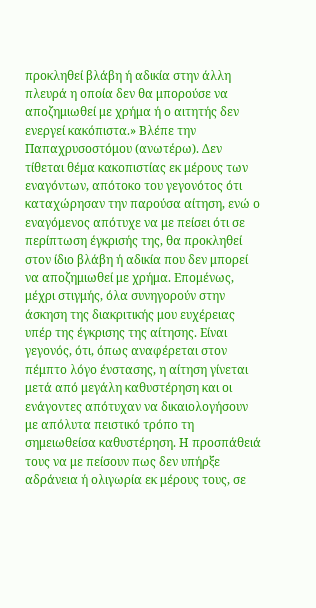προκληθεί βλάβη ή αδικία στην άλλη πλευρά η οποία δεν θα μπορούσε να αποζημιωθεί με χρήμα ή ο αιτητής δεν ενεργεί κακόπιστα.» Βλέπε την Παπαχρυσοστόμου (ανωτέρω). Δεν τίθεται θέμα κακοπιστίας εκ μέρους των εναγόντων, απότοκο του γεγονότος ότι καταχώρησαν την παρούσα αίτηση, ενώ ο εναγόμενος απότυχε να με πείσει ότι σε περίπτωση έγκρισής της, θα προκληθεί στον ίδιο βλάβη ή αδικία που δεν μπορεί να αποζημιωθεί με χρήμα. Επομένως, μέχρι στιγμής, όλα συνηγορούν στην άσκηση της διακριτικής μου ευχέρειας υπέρ της έγκρισης της αίτησης. Είναι γεγονός, ότι, όπως αναφέρεται στον πέμπτο λόγο ένστασης, η αίτηση γίνεται μετά από μεγάλη καθυστέρηση και οι ενάγοντες απότυχαν να δικαιολογήσουν με απόλυτα πειστικό τρόπο τη σημειωθείσα καθυστέρηση. Η προσπάθειά τους να με πείσουν πως δεν υπήρξε αδράνεια ή ολιγωρία εκ μέρους τους, σε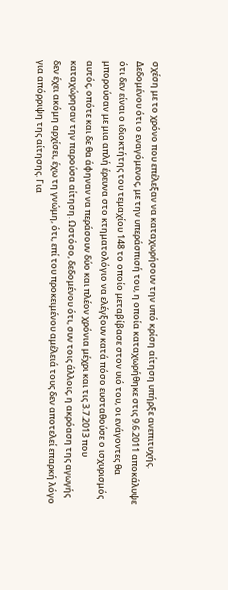σχέση με το χρόνο που επέλεξαν να καταχωρήσουν την υπό κρίση αίτηση υπήρξε ανεπιτυχής. Δεδομένου ότι ο εναγόμενος, με την υπεράσπισή του, η οποία καταχωρήθηκε στις 9.6.2011 αποκάλυψε ότι δεν είναι ο ιδιοκτήτης του τεμαχίου 148 το οποίο μεταβίβασε στον υιό του, οι ενάγοντες θα μπορούσαν με μια απλή έρευνα στο κτηματολόγιο να ελέγξουν κατά πόσο ευσταθούσε ο ισχυρισμός αυτός, οπότε και δε θα άφηναν να περάσουν δύο και πλέον χρόνια μέχρι και τις 3.7.2013 που καταχώρησαν την παρούσα αίτηση. Ωστόσο, δεδομένου ότι, συν τοις άλλοις, η ακρόαση της αγωγής δεν έχει ακόμη αρχίσει, έχω τη γνώμη, ότι, επί του προκειμένου αμέλειά τους δεν αποτελεί επαρκή λόγο για απόρριψη της αίτησης. Για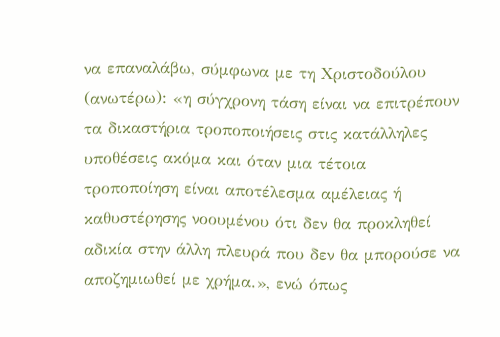να επαναλάβω, σύμφωνα με τη Χριστοδούλου (ανωτέρω): «η σύγχρονη τάση είναι να επιτρέπουν τα δικαστήρια τροποποιήσεις στις κατάλληλες υποθέσεις ακόμα και όταν μια τέτοια τροποποίηση είναι αποτέλεσμα αμέλειας ή καθυστέρησης νοουμένου ότι δεν θα προκληθεί αδικία στην άλλη πλευρά που δεν θα μπορούσε να αποζημιωθεί με χρήμα.», ενώ όπως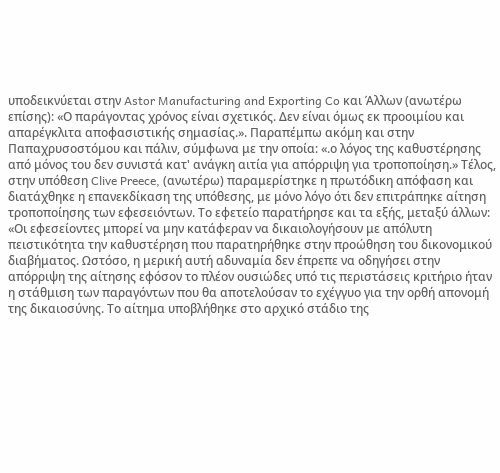υποδεικνύεται στην Astor Manufacturing and Exporting Co και Άλλων (ανωτέρω επίσης): «Ο παράγοντας χρόνος είναι σχετικός. Δεν είναι όμως εκ προοιμίου και απαρέγκλιτα αποφασιστικής σημασίας.». Παραπέμπω ακόμη και στην Παπαχρυσοστόμου και πάλιν, σύμφωνα με την οποία: «.ο λόγος της καθυστέρησης από μόνος του δεν συνιστά κατ' ανάγκη αιτία για απόρριψη για τροποποίηση.» Τέλος, στην υπόθεση Clive Preece, (ανωτέρω) παραμερίστηκε η πρωτόδικη απόφαση και διατάχθηκε η επανεκδίκαση της υπόθεσης, με μόνο λόγο ότι δεν επιτράπηκε αίτηση τροποποίησης των εφεσειόντων. Το εφετείο παρατήρησε και τα εξής, μεταξύ άλλων: «Οι εφεσείοντες μπορεί να μην κατάφεραν να δικαιολογήσουν με απόλυτη πειστικότητα την καθυστέρηση που παρατηρήθηκε στην προώθηση του δικονομικού διαβήματος. Ωστόσο, η μερική αυτή αδυναμία δεν έπρεπε να οδηγήσει στην απόρριψη της αίτησης εφόσον το πλέον ουσιώδες υπό τις περιστάσεις κριτήριο ήταν η στάθμιση των παραγόντων που θα αποτελούσαν το εχέγγυο για την ορθή απονομή της δικαιοσύνης. Το αίτημα υποβλήθηκε στο αρχικό στάδιο της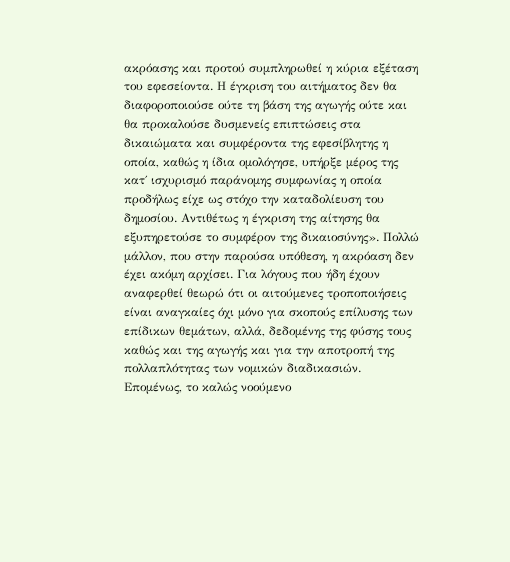ακρόασης και προτού συμπληρωθεί η κύρια εξέταση του εφεσείοντα. Η έγκριση του αιτήματος δεν θα διαφοροποιούσε ούτε τη βάση της αγωγής ούτε και θα προκαλούσε δυσμενείς επιπτώσεις στα δικαιώματα και συμφέροντα της εφεσίβλητης η οποία, καθώς η ίδια ομολόγησε, υπήρξε μέρος της κατ΄ ισχυρισμό παράνομης συμφωνίας η οποία προδήλως είχε ως στόχο την καταδολίευση του δημοσίου. Αντιθέτως η έγκριση της αίτησης θα εξυπηρετούσε το συμφέρον της δικαιοσύνης». Πολλώ μάλλον, που στην παρούσα υπόθεση, η ακρόαση δεν έχει ακόμη αρχίσει. Για λόγους που ήδη έχουν αναφερθεί θεωρώ ότι οι αιτούμενες τροποποιήσεις είναι αναγκαίες όχι μόνο για σκοπούς επίλυσης των επίδικων θεμάτων, αλλά, δεδομένης της φύσης τους καθώς και της αγωγής και για την αποτροπή της πολλαπλότητας των νομικών διαδικασιών. Επομένως, το καλώς νοούμενο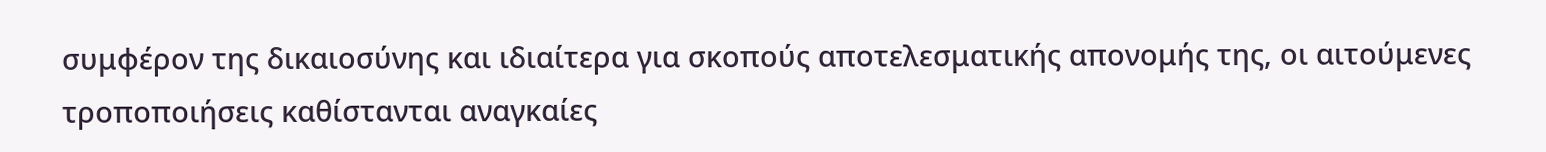συμφέρον της δικαιοσύνης και ιδιαίτερα για σκοπούς αποτελεσματικής απονομής της, οι αιτούμενες τροποποιήσεις καθίστανται αναγκαίες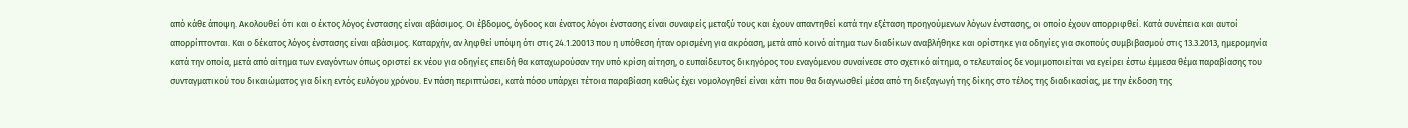από κάθε άποψη. Ακολουθεί ότι και ο έκτος λόγος ένστασης είναι αβάσιμος. Οι έβδομος, όγδοος και ένατος λόγοι ένστασης είναι συναφείς μεταξύ τους και έχουν απαντηθεί κατά την εξέταση προηγούμενων λόγων ένστασης, οι οποίο έχουν απορριφθεί. Κατά συνέπεια και αυτοί απορρίπτονται. Και ο δέκατος λόγος ένστασης είναι αβάσιμος. Καταρχήν, αν ληφθεί υπόψη ότι στις 24.1.20013 που η υπόθεση ήταν ορισμένη για ακρόαση, μετά από κοινό αίτημα των διαδίκων αναβλήθηκε και ορίστηκε για οδηγίες για σκοπούς συμβιβασμού στις 13.3.2013, ημερομηνία κατά την οποία, μετά από αίτημα των εναγόντων όπως οριστεί εκ νέου για οδηγίες επειδή θα καταχωρούσαν την υπό κρίση αίτηση, ο ευπαίδευτος δικηγόρος του εναγόμενου συναίνεσε στο σχετικό αίτημα, ο τελευταίος δε νομιμοποιείται να εγείρει έστω έμμεσα θέμα παραβίασης του συνταγματικού του δικαιώματος για δίκη εντός ευλόγου χρόνου. Εν πάση περιπτώσει, κατά πόσο υπάρχει τέτοια παραβίαση καθώς έχει νομολογηθεί είναι κάτι που θα διαγνωσθεί μέσα από τη διεξαγωγή της δίκης στο τέλος της διαδικασίας, με την έκδοση της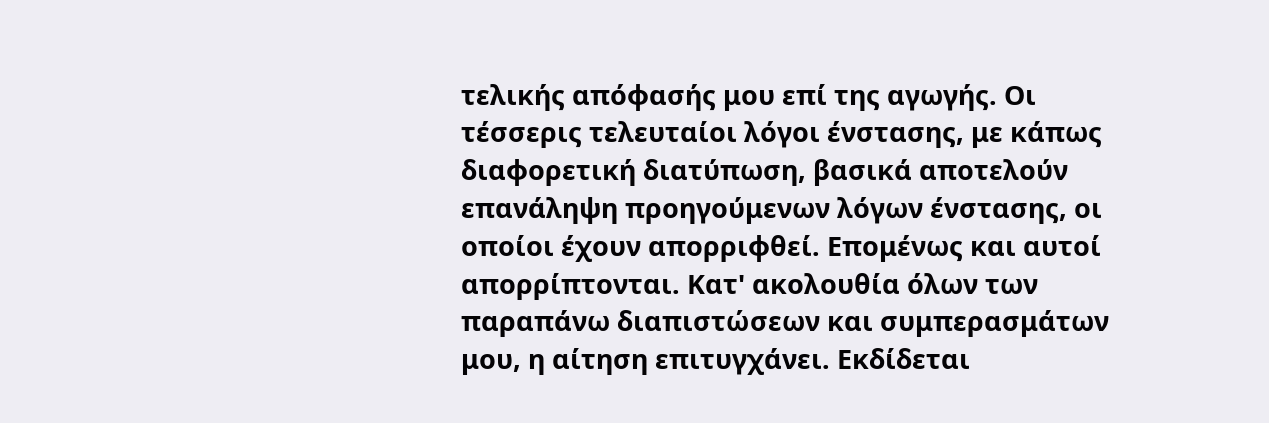τελικής απόφασής μου επί της αγωγής. Οι τέσσερις τελευταίοι λόγοι ένστασης, με κάπως διαφορετική διατύπωση, βασικά αποτελούν επανάληψη προηγούμενων λόγων ένστασης, οι οποίοι έχουν απορριφθεί. Επομένως και αυτοί απορρίπτονται. Κατ' ακολουθία όλων των παραπάνω διαπιστώσεων και συμπερασμάτων μου, η αίτηση επιτυγχάνει. Εκδίδεται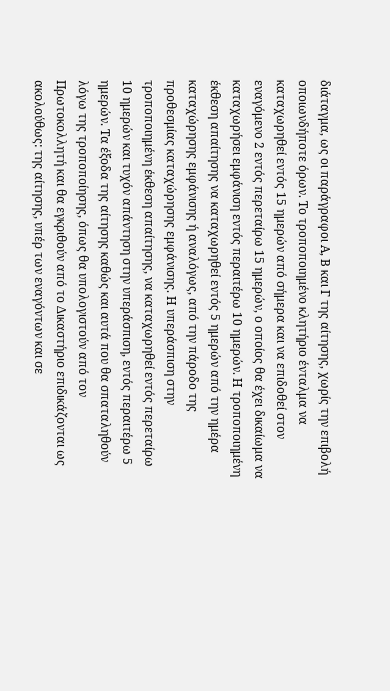διάταγμα, ως οι παράγραφοι Α, Β και Γ της αίτησης, χωρίς την επιβολή οποιωνδήποτε όρων. Το τροποποιημένο κλητήριο ένταλμα να καταχωρηθεί εντός 15 ημερών από σήμερα και να επιδοθεί στον εναγόμενο 2 εντός περεταίρω 15 ημερών, ο οποίος θα έχει δικαίωμα να καταχωρήσει εμφάνιση εντός περαιτέρω 10 ημερών. Η τροποποιημένη έκθεση απαίτησης να καταχωρηθεί εντός 5 ημερών από την ημέρα καταχώρησης εμφάνισης ή αναλόγως, από την πάροδο της προθεσμίας καταχώρησης εμφάνισης. Η υπεράσπιση στην τροποποιημένη έκθεση απαίτησης, να καταχωρηθεί εντός περεταίρω 10 ημερών και τυχόν απάντηση στην υπεράσπιση, εντός περαιτέρω 5 ημερών. Τα έξοδα της αίτησης καθώς και αυτά που θα σπαταληθούν λόγω της τροποποίησης, όπως θα υπολογιστούν από τον Πρωτοκολλητή και θα εγκριθούν από το Δικαστήριο επιδικάζονται ως ακολούθως: της αίτησης, υπέρ των εναγόντων και σε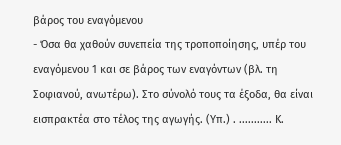βάρος του εναγόμενου
- Όσα θα χαθούν συνεπεία της τροποποίησης, υπέρ του εναγόμενου 1 και σε βάρος των εναγόντων (βλ. τη Σοφιανού, ανωτέρω). Στο σύνολό τους τα έξοδα, θα είναι εισπρακτέα στο τέλος της αγωγής. (Υπ.) . ........... Κ.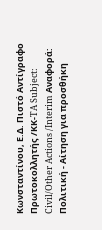Κωνσταντίνου, Ε.Δ. Πιστό Αντίγραφο Πρωτοκολλητής /ΚΚ-TA Subject: Civil/Other Actions /Interim Αναφορά: Πολιτική - Αίτηση για προσθήκη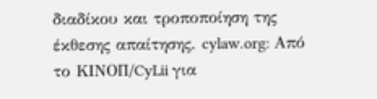διαδίκου και τροποποίηση της έκθεσης απαίτησης. cylaw.org: Από το ΚΙΝOΠ/CyLii για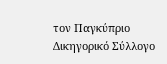τον Παγκύπριο Δικηγορικό Σύλλογο